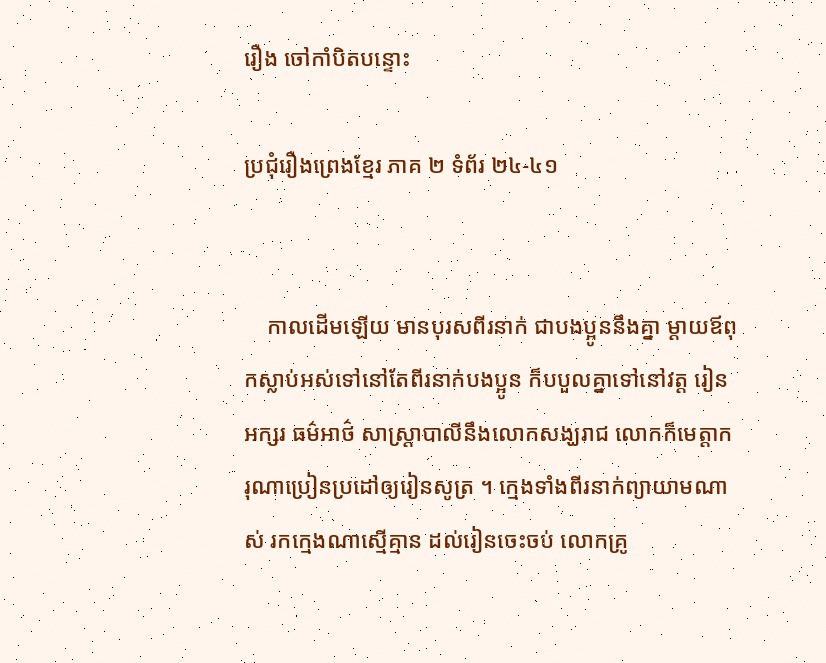រឿង ចៅកាំបិតបន្ទោះ

ប្រជុំរឿងព្រេងខ្មែរ ភាគ ២ ទំព័រ ២៤-៤១


    កាលដើមឡើយ មានបុរសពីរនាក់ ជាបងប្អូននឹងគ្នា ម្ដាយឪពុកស្លាប់អស់ទៅនៅតែពីរនាក់បងប្អូន ក៏បបួលគ្នាទៅនៅវត្ត រៀនអក្សរ ធម៌អាថ៌ សាស្ត្រាបាលីនឹងលោកសង្ឃរាជ លោកក៏មេត្តាករុណាប្រៀនប្រដៅឲ្យរៀនសូត្រ ។ ក្មេងទាំងពីរនាក់ព្យាយាមណាស់ រកក្មេងណាស្មើគ្មាន ដល់រៀនចេះចប់ លោកគ្រូ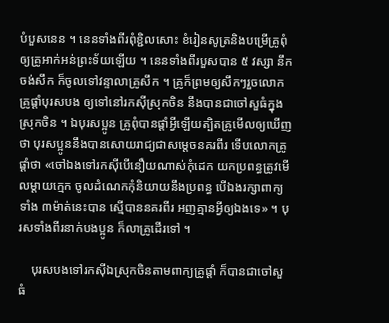បំបួសនេន ។ នេនទាំងពីរពុំខ្ជិលសោះ ខំរៀនសូត្រនិងបម្រើគ្រូពុំឲ្យគ្រូអាក់អន់ព្រះទ័យឡើយ ។ នេនទាំងពីរបួសបាន ៥ វស្សា នឹកចង់សឹក ក៏ចូលទៅវន្ទាលាគ្រូសឹក ។ គ្រូក៏ព្រមឲ្យសឹកៗរួចលោកគ្រូផ្ដាំបុរសបង ឲ្យទៅនៅរកស៊ីស្រុកចិន នឹងបានជាចៅសួធំក្នុងស្រុកចិន ។ ឯបុរសប្អូន គ្រូពុំបានផ្ដាំអ្វីឡើយត្បិតគ្រូមើលឲ្យឃើញថា បុរសប្អូននឹងបានសោយរាជ្យជាសម្ដេចនគរពីរ ទើបលោកគ្រូផ្ដាំថា «ចៅឯងទៅរកស៊ីបើនឿយណាស់កុំដេក យកប្រពន្ធត្រូវមើលម្ដាយក្មេក ចូលដំណេកកុំនិយាយនឹងប្រពន្ធ បើឯងរក្សាពាក្យទាំង ៣ម៉ាត់នេះបាន ស្មើបាននគរពីរ អញគ្មានអ្វីឲ្យឯងទេ» ។ បុរសទាំងពីរនាក់បងប្អូន ក៏លាគ្រូដើរទៅ ។

    បុរសបងទៅរកស៊ីឯស្រុកចិនតាមពាក្យគ្រូផ្ដាំ ក៏បានជាចៅសួធំ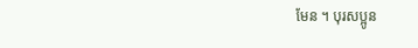មែន ។ បុរសប្អូន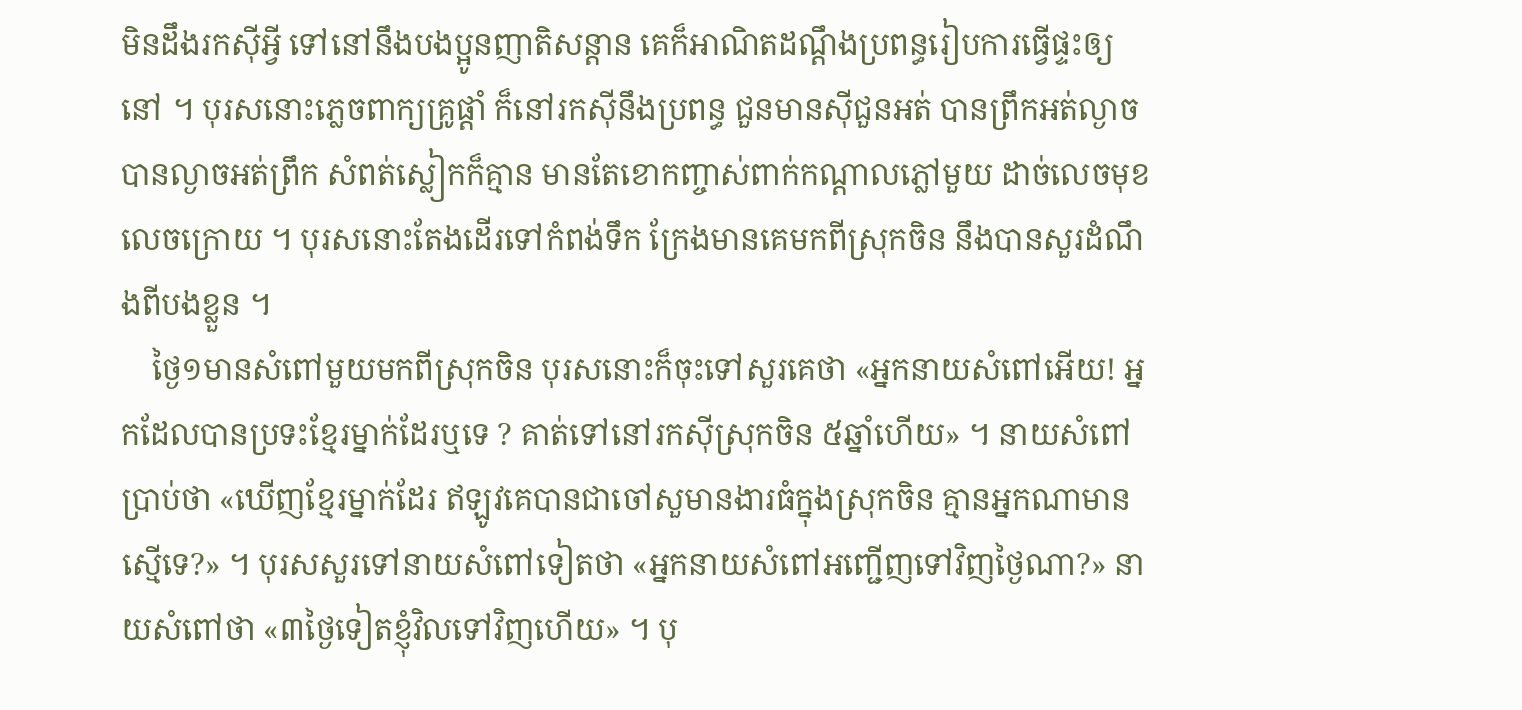មិនដឹងរកស៊ីអ្វី ទៅនៅនឹងបងប្អូនញាតិសន្តាន គេក៏អាណិតដណ្ដឹងប្រពន្ធរៀបការធ្វើផ្ទះឲ្យនៅ ។ បុរសនោះភ្លេចពាក្យគ្រូផ្ដាំ ក៏នៅរកស៊ីនឹងប្រពន្ធ ជួនមានស៊ីជួនអត់ បានព្រឹកអត់ល្ងាច បានល្ងាចអត់ព្រឹក សំពត់ស្លៀកក៏គ្មាន មានតែខោកញ្ចាស់ពាក់កណ្ដាលភ្លៅមួយ ដាច់លេចមុខលេចក្រោយ ។ បុរសនោះតែងដើរទៅកំពង់ទឹក ក្រែងមានគេមកពីស្រុកចិន នឹងបានសួរដំណឹងពីបងខ្លួន ។
    ថ្ងៃ១មានសំពៅមួយមកពីស្រុកចិន បុរសនោះក៏ចុះទៅសួរគេថា «អ្នកនាយសំពៅអើយ! អ្នកដែលបានប្រទះខ្មែរម្នាក់ដែរឬទេ ? គាត់ទៅនៅរកស៊ីស្រុកចិន ៥ឆ្នាំហើយ» ។ នាយសំពៅប្រាប់ថា «ឃើញខ្មែរម្នាក់ដែរ ឥឡូវគេបានជាចៅសួមានងារធំក្នុងស្រុកចិន គ្មានអ្នកណាមានស្មើទេ?» ។ បុរសសួរទៅនាយសំពៅទៀតថា «អ្នកនាយសំពៅអញ្ជើញទៅវិញថ្ងៃណា?» នាយសំពៅថា «៣ថ្ងៃទៀតខ្ញុំវិលទៅវិញហើយ» ។ បុ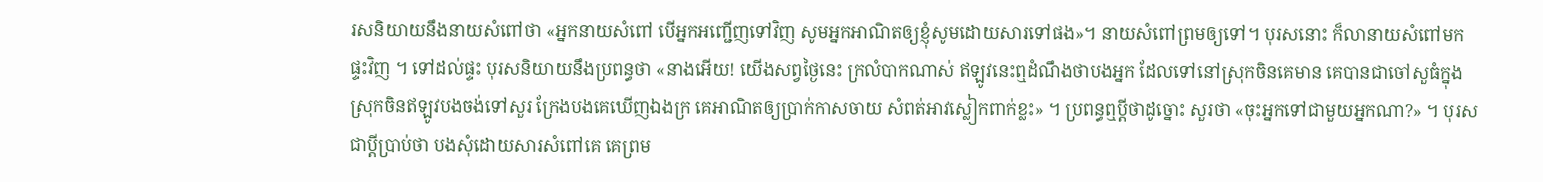រសនិយាយនឹងនាយសំពៅថា «អ្នកនាយសំពៅ បើអ្នកអញ្ជើញទៅវិញ សូមអ្នកអាណិតឲ្យខ្ញុំសូមដោយសារទៅផង»។ នាយសំពៅព្រមឲ្យទៅ។ បុរសនោះ ក៏លានាយសំពៅមកផ្ទះវិញ ។ ទៅដល់ផ្ទះ បុរសនិយាយនឹងប្រពន្ធថា «នាងអើយ! យើងសព្វថ្ងៃនេះ ក្រលំបាកណាស់ ឥឡូវនេះឮដំណឹងថាបងអ្នក ដែលទៅនៅស្រុកចិនគេមាន គេបានជាចៅសួធំក្នុងស្រុកចិនឥឡូវបងចង់ទៅសួរ ក្រែងបងគេឃើញឯងក្រ គេអាណិតឲ្យប្រាក់កាសចាយ សំពត់អាវស្លៀកពាក់ខ្លះ» ។ ប្រពន្ធឮប្ដីថាដូច្នោះ សួរថា «ចុះអ្នកទៅជាមួយអ្នកណា?» ។ បុរសជាប្ដីប្រាប់ថា បងសុំដោយសារសំពៅគេ គេព្រម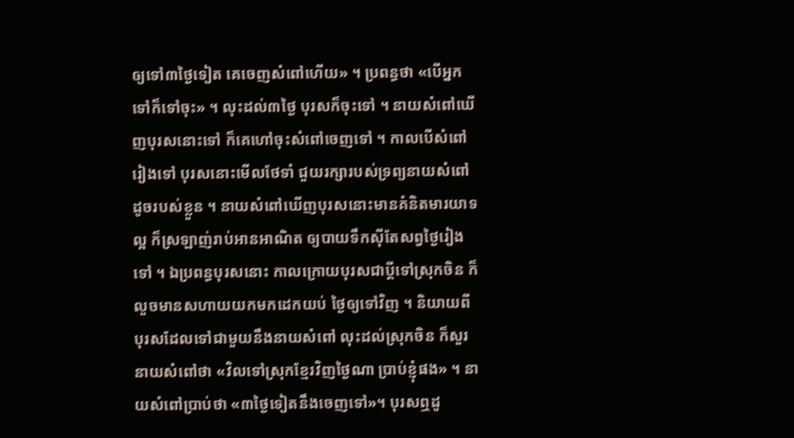ឲ្យទៅ៣ថ្ងៃទៀត គេចេញសំពៅហើយ» ។ ប្រពន្ធថា «បើអ្នកទៅក៏ទៅចុះ» ។ លុះដល់៣ថ្ងៃ បុរសក៏ចុះទៅ ។ នាយសំពៅឃើញបុរសនោះទៅ ក៏គេហៅចុះសំពៅចេញទៅ ។ កាលបើសំពៅរៀងទៅ បុរសនោះមើលថែទាំ ជួយរក្សារបស់ទ្រព្យនាយសំពៅដូចរបស់ខ្លួន ។ នាយសំពៅឃើញបុរសនោះមានគំនិតមារយាទល្អ ក៏ស្រឡាញ់រាប់អានអាណិត ឲ្យបាយទឹកស៊ីតែសព្វថ្ងៃរៀងទៅ ។ ឯប្រពន្ធបុរសនោះ កាលក្រោយបុរសជាប្ដីទៅស្រុកចិន ក៏លួចមានសហាយយកមកដេកយប់ ថ្ងៃឲ្យទៅវិញ ។ និយាយពីបុរសដែលទៅជាមួយនឹងនាយសំពៅ លុះដល់ស្រុកចិន ក៏សួរនាយសំពៅថា «វិលទៅស្រុកខ្មែរវិញថ្ងៃណា ប្រាប់ខ្ញុំផង» ។ នាយសំពៅប្រាប់ថា «៣ថ្ងៃទៀតនឹងចេញទៅ»។ បុរសឮដូ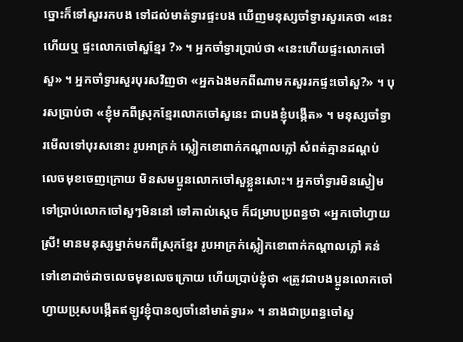ច្នោះក៏ទៅសួររកបង ទៅដល់មាត់ទ្វារផ្ទះបង ឃើញមនុស្សចាំទ្វារសួរគេថា «នេះហើយឬ ផ្ទះលោកចៅសួខ្មែរ ?» ។ អ្នកចាំទ្វារប្រាប់ថា «នេះហើយផ្ទះលោកចៅសួ» ។ អ្នកចាំទ្វារសួរបុរសវិញថា «អ្នកឯងមកពីណាមកសួររកផ្ទះចៅសួ?» ។ បុរសប្រាប់ថា «ខ្ញុំមកពីស្រុកខ្មែរលោកចៅសួនេះ ជាបងខ្ញុំបង្កើត» ។ មនុស្សចាំទ្វារមើលទៅបុរសនោះ រូបអាក្រក់ ស្លៀកខោពាក់កណ្ដាលភ្លៅ សំពត់គ្មានដណ្ដប់ លេចមុខចេញក្រោយ មិនសមប្អូនលោកចៅសួខ្លួនសោះ។ អ្នកចាំទ្វារមិនស្ងៀម ទៅប្រាប់លោកចៅសួៗមិននៅ ទៅគាល់ស្ដេច ក៏ជម្រាបប្រពន្ធថា «អ្នកចៅហ្វាយស្រី! មានមនុស្សម្នាក់មកពីស្រុកខ្មែរ រូបអាក្រក់ស្លៀកខោពាក់កណ្ដាលភ្លៅ គន់ទៅខោដាច់ដាចលេចមុខលេចក្រោយ ហើយប្រាប់ខ្ញុំថា «ត្រូវជាបងប្អូនលោកចៅហ្វាយប្រុសបង្កើតឥឡូវខ្ញុំបានឲ្យចាំនៅមាត់ទ្វារ» ។ នាងជាប្រពន្ធចៅសួ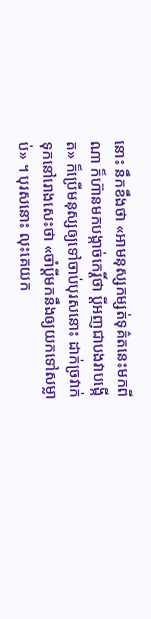នោះ នឹកខឹងថា «អាមនុស្សកម្សត់ទុគ៌តនេះមកពីណា ក៏ហ៊ានមកបង្កាច់កេរ្តិ៍ថា ប្ដីអញជាបងវាបង្កើត» ក៏ប្រើមនុស្សឲ្យទៅចាប់បុរសនោះ ដាក់ច្រវាក់ទុកនៅរោងសេះថា «ចាំប្ដីមកនឹងឲ្យយកទៅសម្លាប់» ។ បុរសនោះ លុះគេយក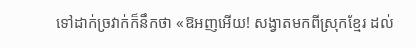ទៅដាក់ច្រវាក់ក៏នឹកថា «ឱអញអើយ! សង្វាតមកពីស្រុកខ្មែរ ដល់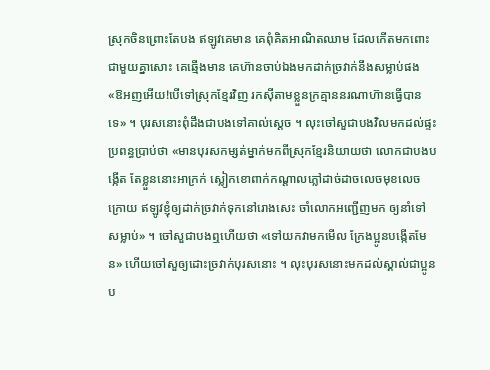ស្រុកចិនព្រោះតែបង ឥឡូវគេមាន គេពុំគិតអាណិតឈាម ដែលកើតមកពោះជាមួយគ្នាសោះ គេឆ្មើងមាន គេហ៊ានចាប់ឯងមកដាក់ច្រវាក់នឹងសម្លាប់ផង «ឱអញអើយ!បើទៅស្រុកខ្មែរវិញ រកស៊ីតាមខ្លួនក្រគ្មាននរណាហ៊ានធ្វើបានទេ» ។ បុរសនោះពុំដឹងជាបងទៅគាល់ស្ដេច ។ លុះចៅសួជាបងវិលមកដល់ផ្ទះ ប្រពន្ធប្រាប់ថា «មានបុរសកម្សត់ម្នាក់មកពីស្រុកខ្មែរនិយាយថា លោកជាបងបង្កើត តែខ្លួននោះអាក្រក់ ស្លៀកខោពាក់កណ្ដាលភ្លៅដាច់ដាចលេចមុខលេចក្រោយ ឥឡូវខ្ញុំឲ្យដាក់ច្រវាក់ទុកនៅរោងសេះ ចាំលោកអញ្ជើញមក ឲ្យនាំទៅសម្លាប់» ។ ចៅសួជាបងឮហើយថា «ទៅយកវាមកមើល ក្រែងប្អូនបង្កើតមែន» ហើយចៅសួឲ្យដោះច្រវាក់បុរសនោះ ។ លុះបុរសនោះមកដល់ស្គាល់ជាប្អូនប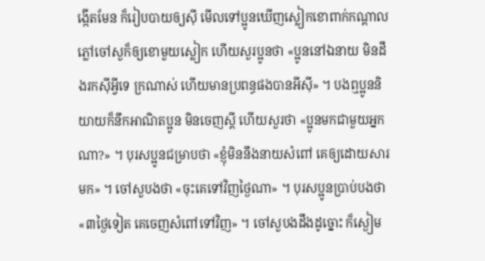ង្កើតមែន ក៏រៀបបាយឲ្យស៊ី មើលទៅប្អូនឃើញស្លៀកខោពាក់កណ្ដាលភ្លៅចៅសួក៏ឲ្យខោមួយស្លៀក ហើយសួរប្អូនថា «ប្អូននៅឯនាយ មិនដឹងរកស៊ីអ្វីទេ ក្រណាស់ ហើយមានប្រពន្ធផងបានអីស៊ី» ។ បងឮប្អូននិយាយក៏នឹកអាណិតប្អូន មិនចេញស្ដី ហើយសួរថា «ប្អូនមកជាមួយអ្នកណា?» ។ បុរសប្អូនជម្រាបថា «ខ្ញុំមិននឹងនាយសំពៅ គេឲ្យដោយសារមក» ។ ចៅសួបងថា «ចុះគេទៅវិញថ្ងៃណា» ។ បុរសប្អូនប្រាប់បងថា «៣ថ្ងៃទៀត គេចេញសំពៅទៅវិញ» ។ ចៅសួបងដឹងដូច្នោះ ក៏ស្ងៀម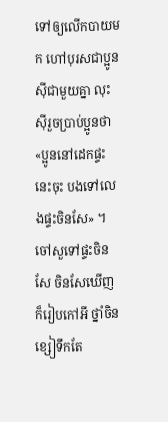ទៅឲ្យលើកបាយមក ហៅបុរសជាប្អូនស៊ីជាមួយគ្នា លុះស៊ីរួចប្រាប់ប្អូនថា «ប្អូននៅដេកផ្ទះនេះចុះ បងទៅលេងផ្ទះចិនសែ» ។ ចៅសួទៅផ្ទះចិនសែ ចិនសែឃើញក៏រៀបកៅអី ថ្នាំចិនខ្សៀទឹកតែ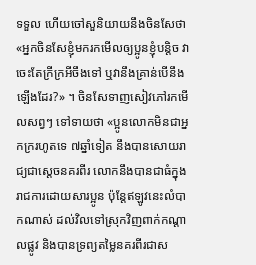ទទួល ហើយចៅសួនិយាយនឹងចិនសែថា «អ្នកចិនសែខ្ញុំមករកមើលឲ្យប្អូនខ្ញុំបន្តិច វាចេះតែក្រីក្រអីចឹងទៅ ឬវានឹងគ្រាន់បើនឹងឡើងដែរ?» ។ ចិនសែទាញសៀវភៅរកមើលសព្វៗ ទៅទាយថា «ប្អូនលោកមិនជាអ្នកក្ររហូតទេ ៧ឆ្នាំទៀត នឹងបានសោយរាជ្យជាស្ដេចនគរពីរ លោកនឹងបានជាធំក្នុងរាជការដោយសារប្អូន ប៉ុន្តែឥឡូវនេះលំបាកណាស់ ដល់វិលទៅស្រុកវិញពាក់កណ្ដាលផ្លូវ និងបានទ្រព្យតម្លៃនគរពីរជាស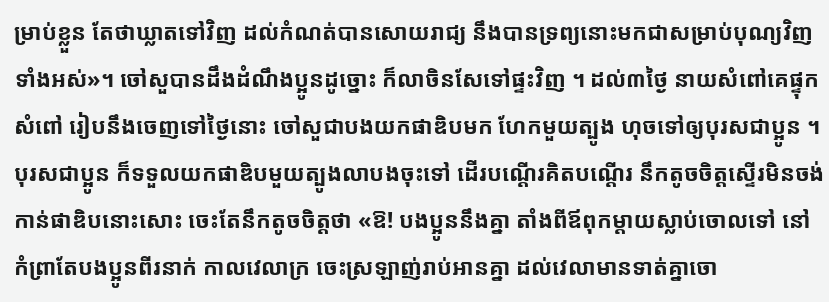ម្រាប់ខ្លួន តែថាឃ្លាតទៅវិញ ដល់កំណត់បានសោយរាជ្យ នឹងបានទ្រព្យនោះមកជាសម្រាប់បុណ្យវិញទាំងអស់»។ ចៅសួបានដឹងដំណឹងប្អូនដូច្នោះ ក៏លាចិនសែទៅផ្ទះវិញ ។ ដល់៣ថ្ងៃ នាយសំពៅគេផ្ទុកសំពៅ រៀបនឹងចេញទៅថ្ងៃនោះ ចៅសួជាបងយកផាឌិបមក ហែកមួយត្បូង ហុចទៅឲ្យបុរសជាប្អូន ។ បុរសជាប្អូន ក៏ទទួលយកផាឌិបមួយត្បូងលាបងចុះទៅ ដើរបណ្ដើរគិតបណ្ដើរ នឹកតូចចិត្តស្ទើរមិនចង់កាន់ផាឌិបនោះសោះ ចេះតែនឹកតូចចិត្តថា «ឱ! បងប្អូននឹងគ្នា តាំងពីឪពុកម្ដាយស្លាប់ចោលទៅ នៅកំព្រាតែបងប្អូនពីរនាក់ កាលវេលាក្រ ចេះស្រឡាញ់រាប់អានគ្នា ដល់វេលាមានទាត់គ្នាចោ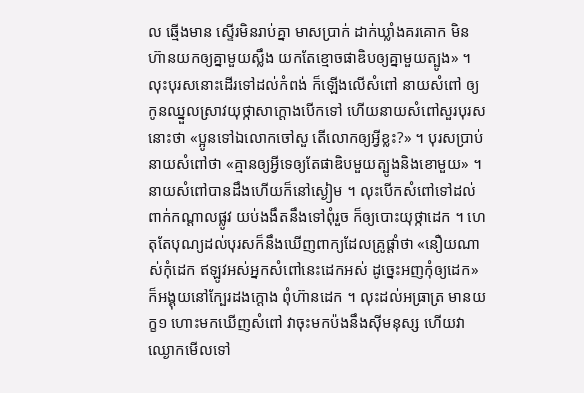ល ឆ្មើងមាន ស្ទើរមិនរាប់គ្នា មាសប្រាក់ ដាក់ឃ្លាំងគរគោក មិនហ៊ានយកឲ្យគ្នាមួយស្លឹង យកតែខ្មោចផាឌិបឲ្យគ្នាមួយត្បូង» ។ លុះបុរសនោះដើរទៅដល់កំពង់ ក៏ឡើងលើសំពៅ នាយសំពៅ ឲ្យកូនឈ្នួលស្រាវយុថ្កាសាក្ដោងបើកទៅ ហើយនាយសំពៅសួរបុរសនោះថា «ប្អូនទៅឯលោកចៅសួ តើលោកឲ្យអ្វីខ្លះ?» ។ បុរសប្រាប់នាយសំពៅថា «គ្មានឲ្យអ្វីទេឲ្យតែផាឌិបមួយត្បូងនិងខោមួយ» ។ នាយសំពៅបានដឹងហើយក៏នៅស្ងៀម ។ លុះបើកសំពៅទៅដល់ពាក់កណ្ដាលផ្លូវ យប់ងងឹតនឹងទៅពុំរួច ក៏ឲ្យបោះយុថ្កាដេក ។ ហេតុតែបុណ្យដល់បុរសក៏នឹងឃើញពាក្យដែលគ្រូផ្ដាំថា «នឿយណាស់កុំដេក ឥឡូវអស់អ្នកសំពៅនេះដេកអស់ ដូច្នេះអញកុំឲ្យដេក» ក៏អង្គុយនៅក្បែរដងក្ដោង ពុំហ៊ានដេក ។ លុះដល់អធ្រាត្រ មានយក្ខ១ ហោះមកឃើញសំពៅ វាចុះមកប៉ងនឹងស៊ីមនុស្ស ហើយវាឈ្ងោកមើលទៅ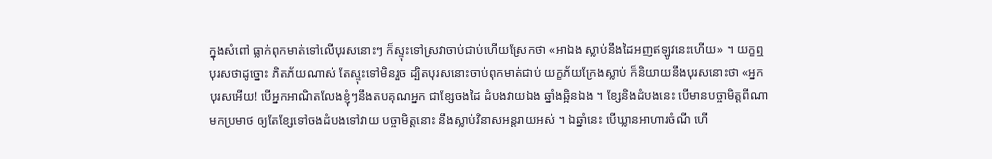ក្នុងសំពៅ ធ្លាក់ពុកមាត់ទៅលើបុរសនោះៗ ក៏ស្ទុះទៅស្រវាចាប់ជាប់ហើយស្រែកថា «អាឯង ស្លាប់នឹងដៃអញឥឡូវនេះហើយ» ។ យក្ខឮបុរសថាដូច្នោះ ភិតភ័យណាស់ តែស្ទុះទៅមិនរួច ដ្បិតបុរសនោះចាប់ពុកមាត់ជាប់ យក្ខភ័យក្រែងស្លាប់ ក៏និយាយនឹងបុរសនោះថា «អ្នកបុរសអើយ! បើអ្នកអាណិតលែងខ្ញុំៗនឹងតបគុណអ្នក ជាខ្សែចងដៃ ដំបងវាយឯង ឆ្នាំងឆ្អិនឯង ។ ខ្សែនិងដំបងនេះ បើមានបច្ចាមិត្តពីណាមកប្រមាថ ឲ្យតែខ្សែទៅចងដំបងទៅវាយ បច្ចាមិត្តនោះ នឹងស្លាប់វិនាសអន្តរាយអស់ ។ ឯឆ្នាំនេះ បើឃ្លានអាហារចំណី ហើ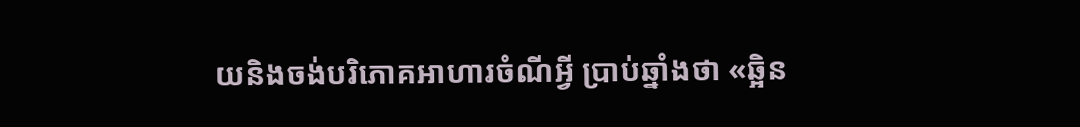យនិងចង់បរិភោគអាហារចំណីអ្វី ប្រាប់ឆ្នាំងថា «ឆ្អិន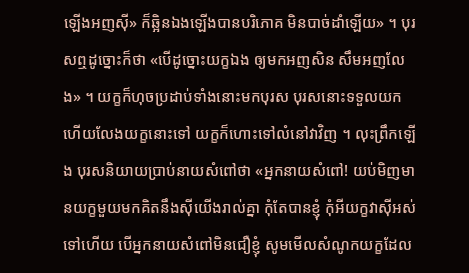ឡើងអញស៊ី» ក៏ឆ្អិនឯងឡើងបានបរិភោគ មិនបាច់ដាំឡើយ» ។ បុរសឮដូច្នោះក៏ថា «បើដូច្នោះយក្ខឯង ឲ្យមកអញសិន សឹមអញលែង» ។ យក្ខក៏ហុចប្រដាប់ទាំងនោះមកបុរស បុរសនោះទទួលយក ហើយលែងយក្ខនោះទៅ យក្ខក៏ហោះទៅលំនៅវាវិញ ។ លុះព្រឹកឡើង បុរសនិយាយប្រាប់នាយសំពៅថា «អ្នកនាយសំពៅ! យប់មិញមានយក្ខមួយមកគិតនឹងស៊ីយើងរាល់គ្នា កុំតែបានខ្ញុំ កុំអីយក្ខវាស៊ីអស់ទៅហើយ បើអ្នកនាយសំពៅមិនជឿខ្ញុំ សូមមើលសំណូកយក្ខដែល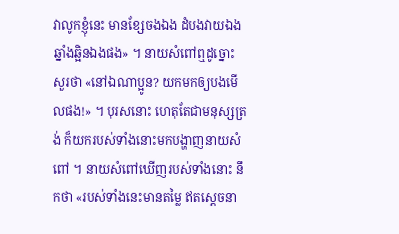វាលូកខ្ញុំនេះ មានខ្សែចងឯង ដំបងវាយឯង ឆ្នាំងឆ្អិនឯងផង» ។ នាយសំពៅឮដូច្នោះ សួរថា «នៅឯណាប្អូន? យកមកឲ្យបងមើលផង!» ។ បុរសនោះ ហេតុតែជាមនុស្សត្រង់ ក៏យករបស់ទាំងនោះមកបង្ហាញនាយសំពៅ ។ នាយសំពៅឃើញរបស់ទាំងនោះ នឹកថា «របស់ទាំងនេះមានតម្លៃ ឥតស្ដេចនា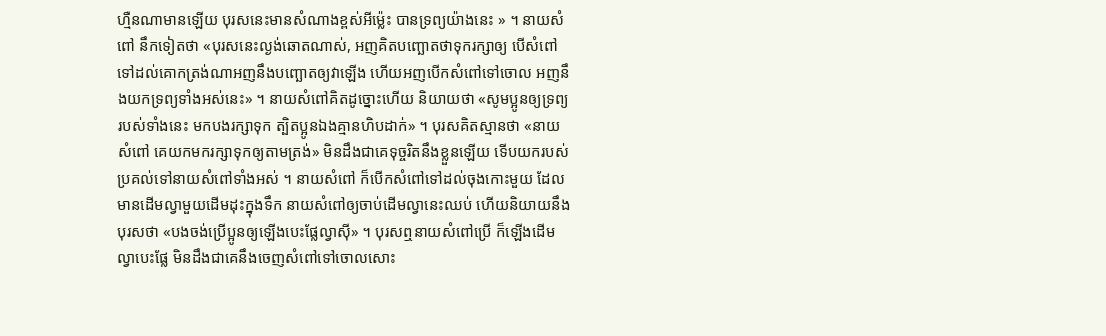ហ្មឺនណាមានឡើយ បុរសនេះមានសំណាងខ្ពស់អីម្ល៉េះ បានទ្រព្យយ៉ាងនេះ » ។ នាយសំពៅ នឹកទៀតថា «បុរសនេះល្ងង់ឆោតណាស់, អញគិតបញ្ឆោតថាទុករក្សាឲ្យ បើសំពៅទៅដល់គោកត្រង់ណាអញនឹងបញ្ឆោតឲ្យវាឡើង ហើយអញបើកសំពៅទៅចោល អញនឹងយកទ្រព្យទាំងអស់នេះ» ។ នាយសំពៅគិតដូច្នោះហើយ និយាយថា «សូមប្អូនឲ្យទ្រព្យរបស់ទាំងនេះ មកបងរក្សាទុក ត្បិតប្អូនឯងគ្មានហិបដាក់» ។ បុរសគិតស្មានថា «នាយសំពៅ គេយកមករក្សាទុកឲ្យតាមត្រង់» មិនដឹងជាគេទុច្ចរិតនឹងខ្លួនឡើយ ទើបយករបស់ប្រគល់ទៅនាយសំពៅទាំងអស់ ។ នាយសំពៅ ក៏បើកសំពៅទៅដល់ចុងកោះមួយ ដែលមានដើមល្វាមួយដើមដុះក្នុងទឹក នាយសំពៅឲ្យចាប់ដើមល្វានេះឈប់ ហើយនិយាយនឹងបុរសថា «បងចង់ប្រើប្អូនឲ្យឡើងបេះផ្លែល្វាស៊ី» ។ បុរសឮនាយសំពៅប្រើ ក៏ឡើងដើមល្វាបេះផ្លែ មិនដឹងជាគេនឹងចេញសំពៅទៅចោលសោះ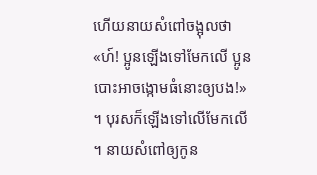ហើយនាយសំពៅចង្អុលថា «ហ៍! ប្អូនឡើងទៅមែកលើ ប្អូនបោះអាចង្កោមធំនោះឲ្យបង!» ។ បុរសក៏ឡើងទៅលើមែកលើ ។ នាយសំពៅឲ្យកូន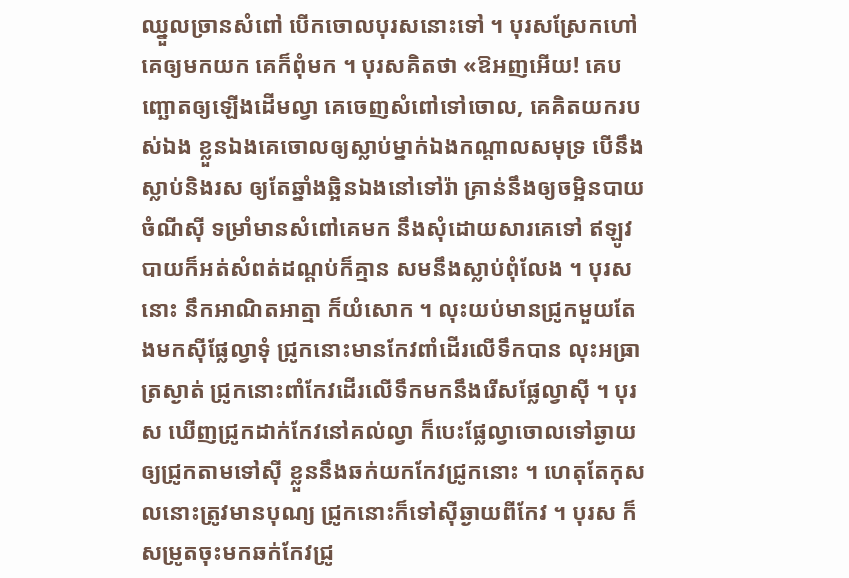ឈ្នួលច្រានសំពៅ បើកចោលបុរសនោះទៅ ។ បុរសស្រែកហៅគេឲ្យមកយក គេក៏ពុំមក ។ បុរសគិតថា «ឱអញអើយ! គេបញ្ឆោតឲ្យឡើងដើមល្វា គេចេញសំពៅទៅចោល, គេគិតយករបស់ឯង ខ្លួនឯងគេចោលឲ្យស្លាប់ម្នាក់ឯងកណ្ដាលសមុទ្រ បើនឹងស្លាប់និងរស ឲ្យតែឆ្នាំងឆ្អិនឯងនៅទៅរ៉ា គ្រាន់នឹងឲ្យចម្អិនបាយចំណីស៊ី ទម្រាំមានសំពៅគេមក នឹងសុំដោយសារគេទៅ ឥឡូវបាយក៏អត់សំពត់ដណ្ដប់ក៏គ្មាន សមនឹងស្លាប់ពុំលែង ។ បុរសនោះ នឹកអាណិតអាត្មា ក៏យំសោក ។ លុះយប់មានជ្រូកមួយតែងមកស៊ីផ្លែល្វាទុំ ជ្រូកនោះមានកែវពាំដើរលើទឹកបាន លុះអធ្រាត្រស្ងាត់ ជ្រូកនោះពាំកែវដើរលើទឹកមកនឹងរើសផ្លែល្វាស៊ី ។ បុរស ឃើញជ្រូកដាក់កែវនៅគល់ល្វា ក៏បេះផ្លែល្វាចោលទៅឆ្ងាយ ឲ្យជ្រូកតាមទៅស៊ី ខ្លួននឹងឆក់យកកែវជ្រូកនោះ ។ ហេតុតែកុសលនោះត្រូវមានបុណ្យ ជ្រូកនោះក៏ទៅស៊ីឆ្ងាយពីកែវ ។ បុរស ក៏សម្រូតចុះមកឆក់កែវជ្រូ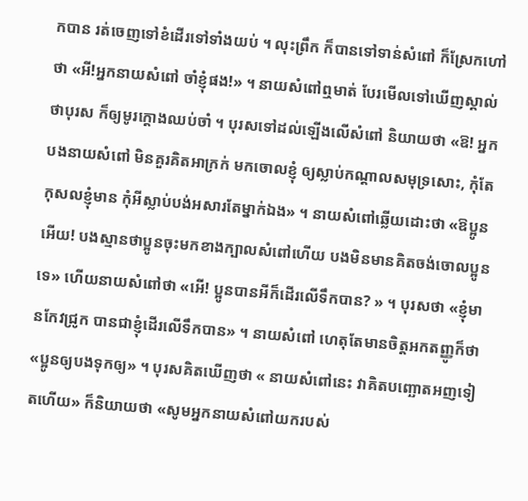កបាន រត់ចេញទៅខំដើរទៅទាំងយប់ ។ លុះព្រឹក ក៏បានទៅទាន់សំពៅ ក៏ស្រែកហៅថា «អី!អ្នកនាយសំពៅ ចាំខ្ញុំផង!» ។ នាយសំពៅឮមាត់ បែរមើលទៅឃើញស្គាល់ថាបុរស ក៏ឲ្យមូរក្ដោងឈប់ចាំ ។ បុរសទៅដល់ឡើងលើសំពៅ និយាយថា «ឱ! អ្នកបងនាយសំពៅ មិនគួរគិតអាក្រក់ មកចោលខ្ញុំ ឲ្យស្លាប់កណ្ដាលសមុទ្រសោះ, កុំតែកុសលខ្ញុំមាន កុំអីស្លាប់បង់អសារតែម្នាក់ឯង» ។ នាយសំពៅឆ្លើយដោះថា «ឱប្អូនអើយ! បងស្មានថាប្អូនចុះមកខាងក្បាលសំពៅហើយ បងមិនមានគិតចង់ចោលប្អូនទេ» ហើយនាយសំពៅថា «អើ! ប្អូនបានអីក៏ដើរលើទឹកបាន? » ។ បុរសថា «ខ្ញុំមានកែវជ្រូក បានជាខ្ញុំដើរលើទឹកបាន» ។ នាយសំពៅ ហេតុតែមានចិត្តអកតញ្ញូក៏ថា «ប្អូនឲ្យបងទុកឲ្យ» ។ បុរសគិតឃើញថា « នាយសំពៅនេះ វាគិតបញ្ឆោតអញទៀតហើយ» ក៏និយាយថា «សូមអ្នកនាយសំពៅយករបស់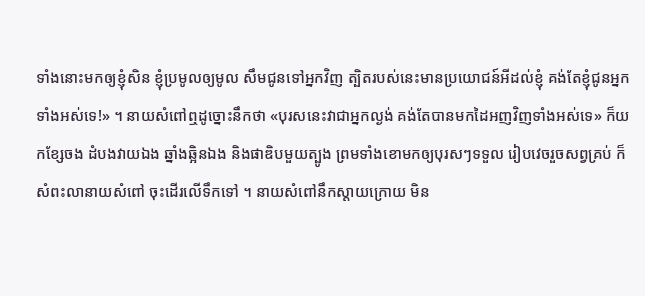ទាំងនោះមកឲ្យខ្ញុំសិន ខ្ញុំប្រមូលឲ្យមូល សឹមជូនទៅអ្នកវិញ ត្បិតរបស់នេះមានប្រយោជន៍អីដល់ខ្ញុំ គង់តែខ្ញុំជូនអ្នកទាំងអស់ទេ!» ។ នាយសំពៅឮដូច្នោះនឹកថា «បុរសនេះវាជាអ្នកល្ងង់ គង់តែបានមកដៃអញវិញទាំងអស់ទេ» ក៏យកខ្សែចង ដំបងវាយឯង ឆ្នាំងឆ្អិនឯង និងផាឌិបមួយត្បូង ព្រមទាំងខោមកឲ្យបុរសៗទទួល រៀបវេចរួចសព្វគ្រប់ ក៏សំពះលានាយសំពៅ ចុះដើរលើទឹកទៅ ។ នាយសំពៅនឹកស្ដាយក្រោយ មិន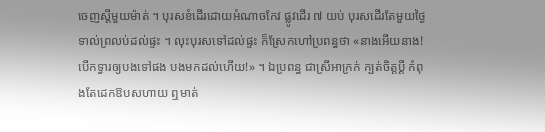ចេញស្ដីមួយម៉ាត់ ។ បុរសខំដើរដោយអំណាចកែវ ផ្លូវដើរ ៧ យប់ បុរសដើរតែមួយថ្ងៃ ទាល់ព្រលប់ដល់ផ្ទះ ។ លុះបុរសទៅដល់ផ្ទះ ក៏ស្រែកហៅប្រពន្ធថា «នាងអើយនាង! បើកទ្វារឲ្យបងទៅផង បងមកដល់ហើយ!» ។ ឯប្រពន្ធ ជាស្រីអាក្រក់ ក្បត់ចិត្តប្ដី កំពុងតែដេកឱបសហាយ ឮមាត់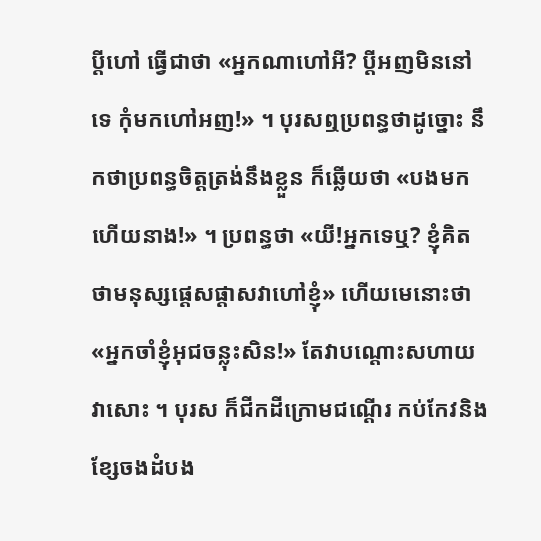ប្ដីហៅ ធ្វើជាថា «អ្នកណាហៅអី? ប្ដីអញមិននៅទេ កុំមកហៅអញ!» ។ បុរសឮប្រពន្ធថាដូច្នោះ នឹកថាប្រពន្ធចិត្តត្រង់នឹងខ្លួន ក៏ឆ្លើយថា «បងមកហើយនាង!» ។ ប្រពន្ធថា «យី!អ្នកទេឬ? ខ្ញុំគិតថាមនុស្សផ្ដេសផ្ដាសវាហៅខ្ញុំ» ហើយមេនោះថា «អ្នកចាំខ្ញុំអុជចន្លុះសិន!» តែវាបណ្ដោះសហាយវាសោះ ។ បុរស ក៏ជីកដីក្រោមជណ្ដើរ កប់កែវនិងខ្សែចងដំបង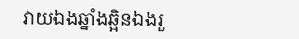វាយឯងឆ្នាំងឆ្អិនឯងរួ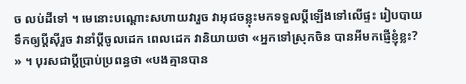ច លប់ដីទៅ ។ មេនោះបណ្ដោះសហាយវារួច វាអុជចន្លុះមកទទួលប្ដីឡើងទៅលើផ្ទះ រៀបបាយទឹកឲ្យប្ដីស៊ីរួច វានាំប្ដីចូលដេក ពេលដេក វានិយាយថា «អ្នកទៅស្រុកចិន បានអីមកផ្ញើខ្ញុំខ្លះ? » ។ បុរសជាប្ដីប្រាប់ប្រពន្ធថា «បងគ្មានបាន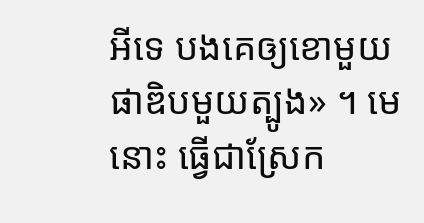អីទេ បងគេឲ្យខោមួយ ផាឌិបមួយត្បូង» ។ មេនោះ ធ្វើជាស្រែក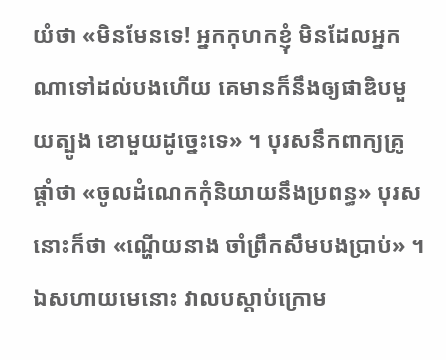យំថា «មិនមែនទេ! អ្នកកុហកខ្ញុំ មិនដែលអ្នកណាទៅដល់បងហើយ គេមានក៏នឹងឲ្យផាឌិបមួយត្បូង ខោមួយដូច្នេះទេ» ។ បុរសនឹកពាក្យគ្រូផ្ដាំថា «ចូលដំណេកកុំនិយាយនឹងប្រពន្ធ» បុរសនោះក៏ថា «ណ្ហើយនាង ចាំព្រឹកសឹមបងប្រាប់» ។ ឯសហាយមេនោះ វាលបស្ដាប់ក្រោម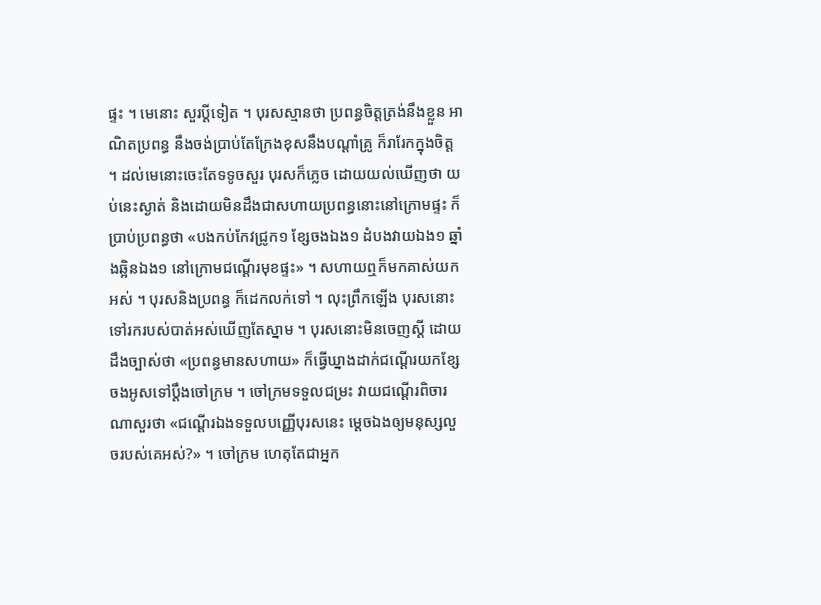ផ្ទះ ។ មេនោះ សួរប្ដីទៀត ។ បុរសស្មានថា ប្រពន្ធចិត្តត្រង់នឹងខ្លួន អាណិតប្រពន្ធ នឹងចង់ប្រាប់តែក្រែងខុសនឹងបណ្ដាំគ្រូ ក៏រារែកក្នុងចិត្ត ។ ដល់មេនោះចេះតែទទូចសួរ បុរសក៏ភ្លេច ដោយយល់ឃើញថា យប់នេះស្ងាត់ និងដោយមិនដឹងជាសហាយប្រពន្ធនោះនៅក្រោមផ្ទះ ក៏ប្រាប់ប្រពន្ធថា «បងកប់កែវជ្រូក១ ខ្សែចងឯង១ ដំបងវាយឯង១ ឆ្នាំងឆ្អិនឯង១ នៅក្រោមជណ្ដើរមុខផ្ទះ» ។ សហាយឮក៏មកគាស់យកអស់ ។ បុរសនិងប្រពន្ធ ក៏ដេកលក់ទៅ ។ លុះព្រឹកឡើង បុរសនោះទៅរករបស់បាត់អស់ឃើញតែស្នាម ។ បុរសនោះមិនចេញស្ដី ដោយដឹងច្បាស់ថា «ប្រពន្ធមានសហាយ» ក៏ធ្វើឃ្នាងដាក់ជណ្ដើរយកខ្សែចងអូសទៅប្ដឹងចៅក្រម ។ ចៅក្រមទទួលជម្រះ វាយជណ្ដើរពិចារណាសួរថា «ជណ្ដើរឯងទទួលបញ្ញើបុរសនេះ ម្ដេចឯងឲ្យមនុស្សលួចរបស់គេអស់?» ។ ចៅក្រម ហេតុតែជាអ្នក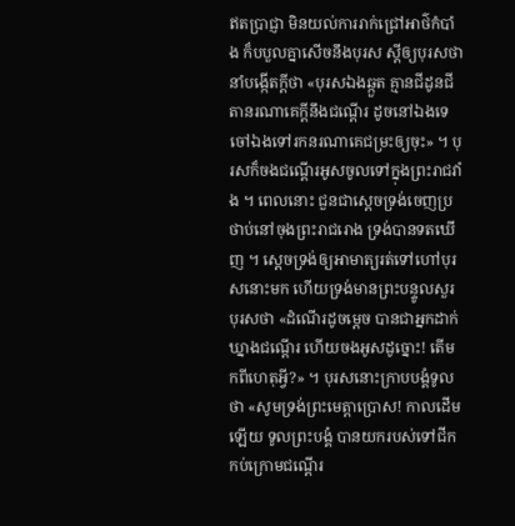ឥតប្រាជ្ញា មិនយល់ការរាក់ជ្រៅអាថ៌កំបាំង ក៏បបួលគ្នាសើចនឹងបុរស ស្ដីឲ្យបុរសថានាំបង្កើតក្ដីថា «បុរសឯងឆ្កួត គ្មានជីដូនជីតានរណាគេក្ដីនឹងជណ្ដើរ ដូចនៅឯងទេ ចៅឯងទៅរកនរណាគេជម្រះឲ្យចុះ» ។ បុរសក៏ចងជណ្ដើរអូសចូលទៅក្នុងព្រះរាជវាំង ។ ពេលនោះ ជួនជាស្ដេចទ្រង់ចេញប្រថាប់នៅចុងព្រះរាជរោង ទ្រង់បានទតឃើញ ។ ស្ដេចទ្រង់ឲ្យអាមាត្យរត់ទៅហៅបុរសនោះមក ហើយទ្រង់មានព្រះបន្ទូលសួរបុរសថា «ដំណើរដូចម្ដេច បានជាអ្នកដាក់ឃ្នាងជណ្ដើរ ហើយចងអូសដូច្នោះ! តើមកពីហេតុអ្វី?» ។ បុរសនោះក្រាបបង្គំទូលថា «សូមទ្រង់ព្រះមេត្តាប្រោស! កាលដើមឡើយ ទូលព្រះបង្គំ បានយករបស់ទៅជីកកប់ក្រោមជណ្ដើរ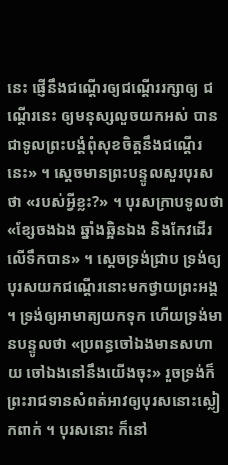នេះ ផ្ញើនឹងជណ្ដើរឲ្យជណ្ដើររក្សាឲ្យ ជណ្ដើរនេះ ឲ្យមនុស្សលួចយកអស់ បានជាទូលព្រះបង្គំពុំសុខចិត្តនឹងជណ្ដើរនេះ» ។ ស្ដេចមានព្រះបន្ទូលសួរបុរសថា «របស់អ្វីខ្លះ?» ។ បុរសក្រាបទូលថា «ខ្សែចងឯង ឆ្នាំងឆ្អិនឯង និងកែវដើរលើទឹកបាន» ។ ស្ដេចទ្រង់ជ្រាប ទ្រង់ឲ្យបុរសយកជណ្ដើរនោះមកថ្វាយព្រះអង្គ ។ ទ្រង់ឲ្យអាមាត្យយកទុក ហើយទ្រង់មានបន្ទូលថា «ប្រពន្ធចៅឯងមានសហាយ ចៅឯងនៅនឹងយើងចុះ» រួចទ្រង់ក៏ព្រះរាជទានសំពត់អាវឲ្យបុរសនោះស្លៀកពាក់ ។ បុរសនោះ ក៏នៅ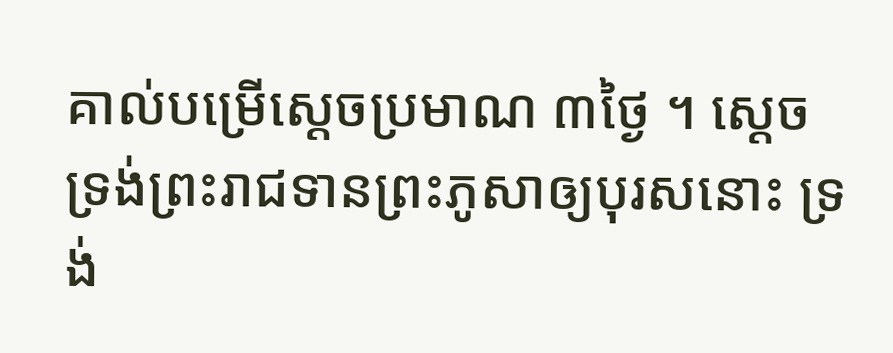គាល់បម្រើស្ដេចប្រមាណ ៣ថ្ងៃ ។ ស្ដេចទ្រង់ព្រះរាជទានព្រះភូសាឲ្យបុរសនោះ ទ្រង់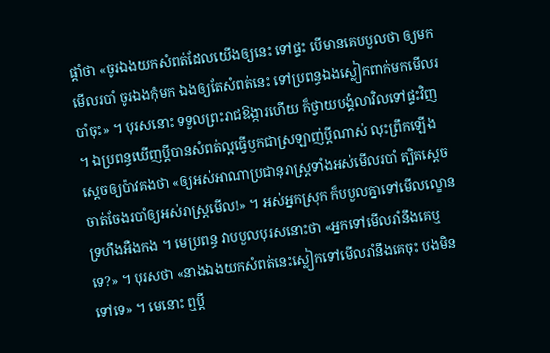ផ្ដាំថា «ចូរឯងយកសំពត់ដែលយើងឲ្យនេះ ទៅផ្ទះ បើមានគេបបួលថា ឲ្យមកមើលរបាំ ចូរឯងកុំមក ឯងឲ្យតែសំពត់នេះ ទៅប្រពន្ធឯងស្លៀកពាក់មកមើលរបាំចុះ» ។ បុរសនោះ ទទួលព្រះរាជឱង្ការហើយ ក៏ថ្វាយបង្គំលាវិលទៅផ្ទះវិញ ។ ឯប្រពន្ធឃើញប្ដីបានសំពត់ល្អធ្វើឫកជាស្រឡាញ់ប្ដីណាស់ លុះព្រឹកឡើង ស្ដេចឲ្យប៉ាវគងថា «ឲ្យអស់អាណាប្រជានុរាស្ត្រទាំងអស់មើលរបាំ ត្បិតស្ដេចចាត់ចែងរបាំឲ្យអស់រាស្ត្រមើល!» ។ អស់អ្នកស្រុក ក៏បបួលគ្នាទៅមើលល្ខោនទ្រហឹងអឺងកង ។ មេប្រពន្ធ វាបបួលបុរសនោះថា «អ្នកទៅមើលរាំនឹងគេឬទេ?» ។ បុរសថា «នាងឯងយកសំពត់នេះស្លៀកទៅមើលរាំនឹងគេចុះ បងមិនទៅទេ» ។ មេនោះ ឮប្ដី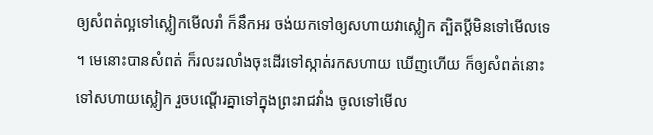ឲ្យសំពត់ល្អទៅស្លៀកមើលរាំ ក៏នឹកអរ ចង់យកទៅឲ្យសហាយវាស្លៀក ត្បិតប្ដីមិនទៅមើលទេ ។ មេនោះបានសំពត់ ក៏រលះរលាំងចុះដើរទៅស្កាត់រកសហាយ ឃើញហើយ ក៏ឲ្យសំពត់នោះ ទៅសហាយស្លៀក រួចបណ្ដើរគ្នាទៅក្នុងព្រះរាជវាំង ចូលទៅមើល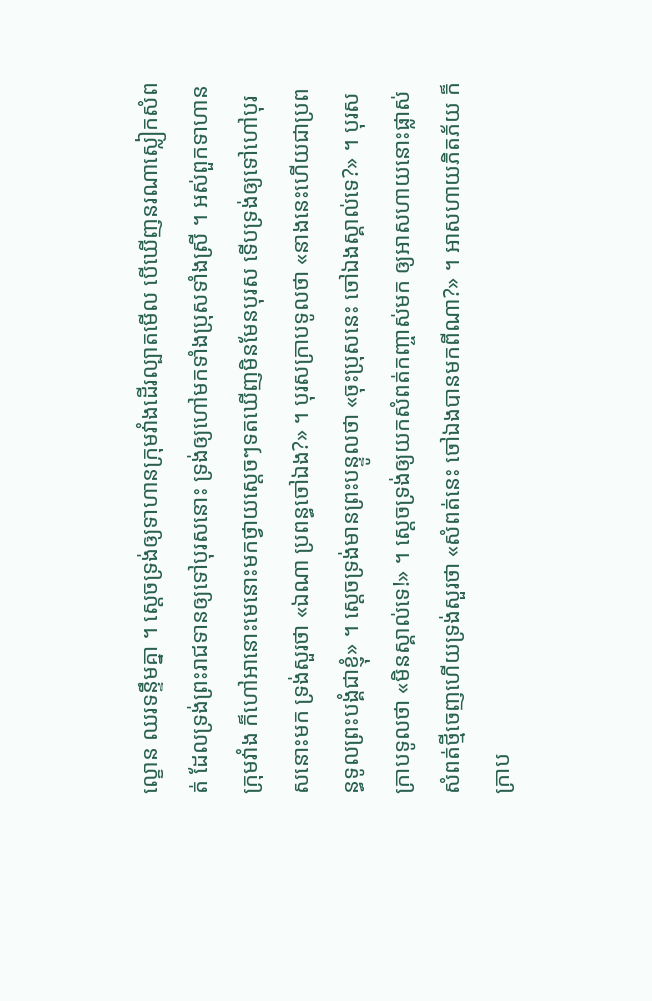ល្ខោន ឈរទន្ទឹមគ្នា ។ ស្ដេចទ្រង់ឲ្យទាហានក្រុមវាំងដើរល្បាតមើល បើឃើញនរណាស្លៀកសំពត់ ដែលទ្រង់ព្រះរាជទានឲ្យទៅបុរសនោះ ទ្រង់ឲ្យហៅមកទាំងប្រុសទាំងស្រី ។ អស់ពួកទាហានក្រុមវាំង ក៏ហៅអានោះមេនោះមកថ្វាយស្ដេចៗទតឃើញមិនមែនបុរស ទើបទ្រង់ឲ្យទៅហៅបុរសនោះមក ទ្រង់សួរថា «ឯណា ប្រពន្ធចៅឯង?» ។ បុរសក្រាបទូលថា «នាងនេះហើយជាប្រពន្ធទូលព្រះបង្គំជាខ្ញុំ» ។ ស្ដេចទ្រង់មានព្រះបន្ទូលថា «ចុះប្រុសនេះ ចៅឯងស្គាល់ទេ?» ។ បុរសក្រាបទូលថា «មិនស្គាល់ទេ!» ។ ស្ដេចទ្រង់ឲ្យយកសំពត់កញ្ចាស់មក ឲ្យអាសហាយនោះផ្លាស់សំពត់ថ្មីចេញហើយទ្រង់សួរថា «សំពត់នេះ ចៅឯងបានមកពីណា?» ។ អាសហាយភិតភ័យ ក៏ក្រាប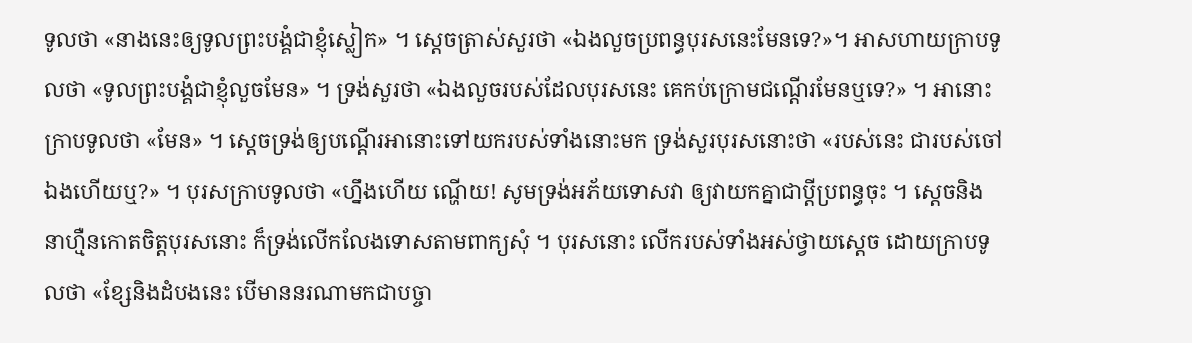ទូលថា «នាងនេះឲ្យទូលព្រះបង្គំជាខ្ញុំស្លៀក» ។ ស្ដេចត្រាស់សួរថា «ឯងលួចប្រពន្ធបុរសនេះមែនទេ?»។ អាសហាយក្រាបទូលថា «ទូលព្រះបង្គំជាខ្ញុំលួចមែន» ។ ទ្រង់សួរថា «ឯងលួចរបស់ដែលបុរសនេះ គេកប់ក្រោមជណ្ដើរមែនឬទេ?» ។ អានោះក្រាបទូលថា «មែន» ។ ស្ដេចទ្រង់ឲ្យបណ្ដើរអានោះទៅយករបស់ទាំងនោះមក ទ្រង់សួរបុរសនោះថា «របស់នេះ ជារបស់ចៅឯងហើយឬ?» ។ បុរសក្រាបទូលថា «ហ្នឹងហើយ ណ្ហើយ! សូមទ្រង់អភ័យទោសវា ឲ្យវាយកគ្នាជាប្ដីប្រពន្ធចុះ ។ ស្ដេចនិងនាហ្មឺនកោតចិត្តបុរសនោះ ក៏ទ្រង់លើកលែងទោសតាមពាក្យសុំ ។ បុរសនោះ លើករបស់ទាំងអស់ថ្វាយស្ដេច ដោយក្រាបទូលថា «ខ្សែនិងដំបងនេះ បើមាននរណាមកជាបច្ចា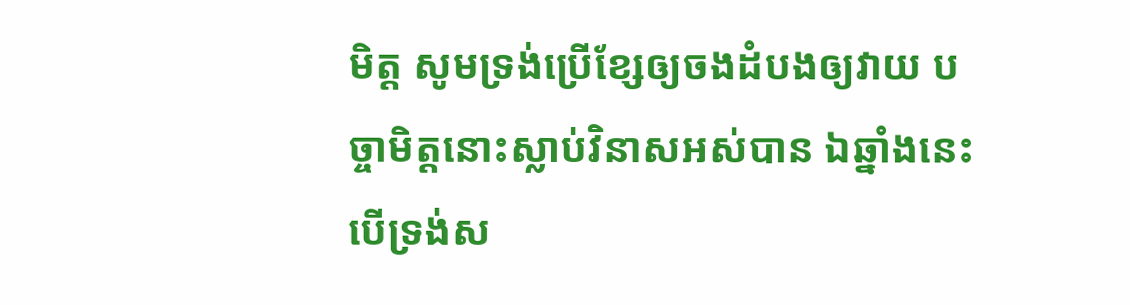មិត្ត សូមទ្រង់ប្រើខ្សែឲ្យចងដំបងឲ្យវាយ បច្ចាមិត្តនោះស្លាប់វិនាសអស់បាន ឯឆ្នាំងនេះ បើទ្រង់ស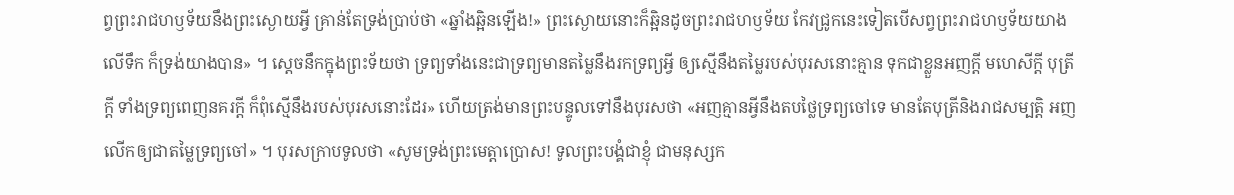ព្វព្រះរាជហឫទ័យនឹងព្រះស្ងោយអ្វី គ្រាន់តែទ្រង់ប្រាប់ថា «ឆ្នាំងឆ្អិនឡើង!» ព្រះស្ងោយនោះក៏ឆ្អិនដូចព្រះរាជហឫទ័យ កែវជ្រូកនេះទៀតបើសព្វព្រះរាជហឫទ័យយាងលើទឹក ក៏ទ្រង់យាងបាន» ។ ស្ដេចនឹកក្នុងព្រះទ័យថា ទ្រព្យទាំងនេះជាទ្រព្យមានតម្លៃនឹងរកទ្រព្យអ្វី ឲ្យស្មើនឹងតម្លៃរបស់បុរសនោះគ្មាន ទុកជាខ្លួនអញក្ដី មហេសីក្ដី បុត្រីក្ដី ទាំងទ្រព្យពេញនគរក្ដី ក៏ពុំស្មើនឹងរបស់បុរសនោះដែរ» ហើយត្រង់មានព្រះបន្ទូលទៅនឹងបុរសថា «អញគ្មានអ្វីនឹងតបថ្លៃទ្រព្យចៅទេ មានតែបុត្រីនិងរាជសម្បត្តិ អញលើកឲ្យជាតម្លៃទ្រព្យចៅ» ។ បុរសក្រាបទូលថា «សូមទ្រង់ព្រះមេត្តាប្រោស! ទូលព្រះបង្គំជាខ្ញុំ ជាមនុស្សក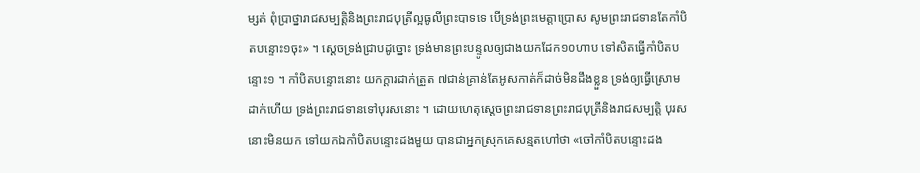ម្សត់ ពុំប្រាថ្នារាជសម្បត្តិនិងព្រះរាជបុត្រីល្អធូលីព្រះបាទទេ បើទ្រង់ព្រះមេត្តាប្រោស សូមព្រះរាជទានតែកាំបិតបន្ទោះ១ចុះ» ។ ស្ដេចទ្រង់ជ្រាបដូច្នោះ ទ្រង់មានព្រះបន្ទូលឲ្យជាងយកដែក១០ហាប ទៅសិតធ្វើកាំបិតបន្ទោះ១ ។ កាំបិតបន្ទោះនោះ យកក្ដារដាក់ត្រួត ៧ជាន់គ្រាន់តែអូសកាត់ក៏ដាច់មិនដឹងខ្លួន ទ្រង់ឲ្យធ្វើស្រោមដាក់ហើយ ទ្រង់ព្រះរាជទានទៅបុរសនោះ ។ ដោយហេតុស្ដេចព្រះរាជទានព្រះរាជបុត្រីនិងរាជសម្បត្តិ បុរសនោះមិនយក ទៅយកឯកាំបិតបន្ទោះដងមួយ បានជាអ្នកស្រុកគេសន្មតហៅថា «ចៅកាំបិតបន្ទោះដង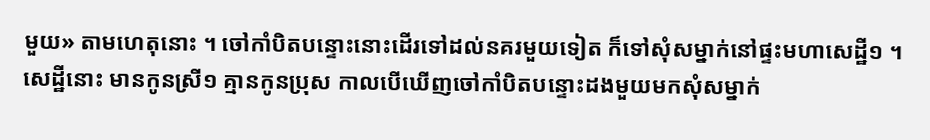មួយ» តាមហេតុនោះ ។ ចៅកាំបិតបន្ទោះនោះដើរទៅដល់នគរមួយទៀត ក៏ទៅសុំសម្នាក់នៅផ្ទះមហាសេដ្ឋី១ ។ សេដ្ឋីនោះ មានកូនស្រី១ គ្មានកូនប្រុស កាលបើឃើញចៅកាំបិតបន្ទោះដងមួយមកសុំសម្នាក់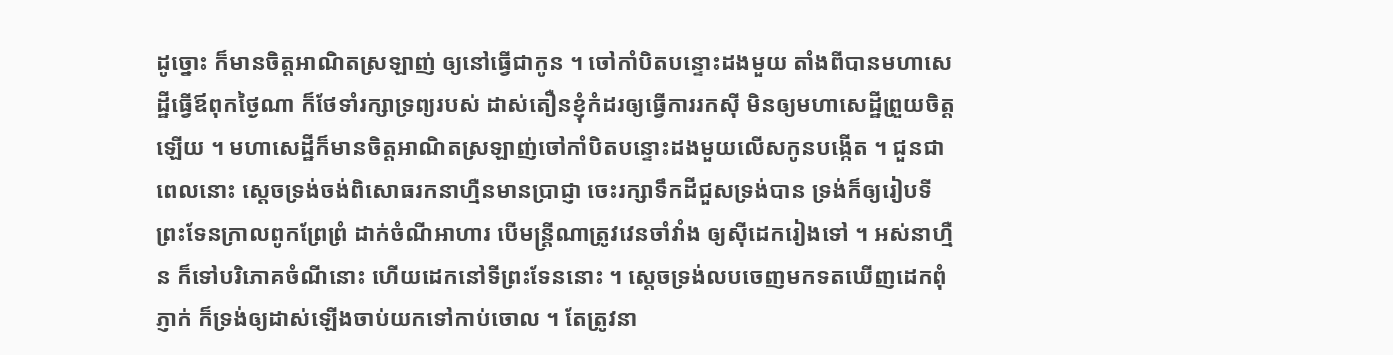ដូច្នោះ ក៏មានចិត្តអាណិតស្រឡាញ់ ឲ្យនៅធ្វើជាកូន ។ ចៅកាំបិតបន្ទោះដងមួយ តាំងពីបានមហាសេដ្ឋីធ្វើឪពុកថ្ងៃណា ក៏ថែទាំរក្សាទ្រព្យរបស់ ដាស់តឿនខ្ញុំកំដរឲ្យធ្វើការរកស៊ី មិនឲ្យមហាសេដ្ឋីព្រួយចិត្តឡើយ ។ មហាសេដ្ឋីក៏មានចិត្តអាណិតស្រឡាញ់ចៅកាំបិតបន្ទោះដងមួយលើសកូនបង្កើត ។ ជួនជាពេលនោះ ស្ដេចទ្រង់ចង់ពិសោធរកនាហ្មឺនមានប្រាជ្ញា ចេះរក្សាទឹកដីជួសទ្រង់បាន ទ្រង់ក៏ឲ្យរៀបទីព្រះទែនក្រាលពូកព្រែព្រំ ដាក់ចំណីអាហារ បើមន្ត្រីណាត្រូវវេនចាំវាំង ឲ្យស៊ីដេករៀងទៅ ។ អស់នាហ្មឺន ក៏ទៅបរិភោគចំណីនោះ ហើយដេកនៅទីព្រះទែននោះ ។ ស្ដេចទ្រង់លបចេញមកទតឃើញដេកពុំភ្ញាក់ ក៏ទ្រង់ឲ្យដាស់ឡើងចាប់យកទៅកាប់ចោល ។ តែត្រូវនា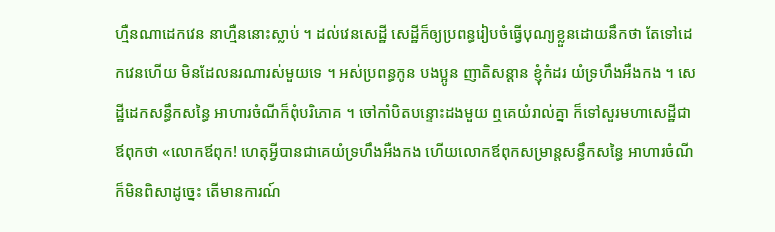ហ្មឺនណាដេកវេន នាហ្មឺននោះស្លាប់ ។ ដល់វេនសេដ្ឋី សេដ្ឋីក៏ឲ្យប្រពន្ធរៀបចំធ្វើបុណ្យខ្លួនដោយនឹកថា តែទៅដេកវេនហើយ មិនដែលនរណារស់មួយទេ ។ អស់ប្រពន្ធកូន បងប្អូន ញាតិសន្តាន ខ្ញុំកំដរ យំទ្រហឹងអឺងកង ។ សេដ្ឋីដេកសន្ធឹកសន្ធៃ អាហារចំណីក៏ពុំបរិភោគ ។ ចៅកាំបិតបន្ទោះដងមួយ ឮគេយំរាល់គ្នា ក៏ទៅសួរមហាសេដ្ឋីជាឪពុកថា «លោកឪពុក! ហេតុអ្វីបានជាគេយំទ្រហឹងអឺងកង ហើយលោកឪពុកសម្រាន្តសន្ធឹកសន្ធៃ អាហារចំណីក៏មិនពិសាដូច្នេះ តើមានការណ៍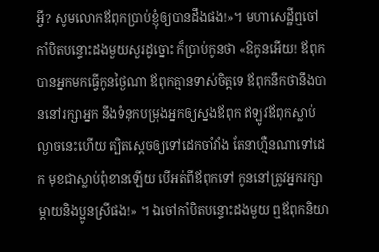អ្វី? សូមលោកឪពុកប្រាប់ខ្ញុំឲ្យបានដឹងផង!»។ មហាសេដ្ឋីឮចៅកាំបិតបន្ទោះដងមួយសួរដូច្នោះ ក៏ប្រាប់កូនថា «ឱកូនអើយ! ឪពុកបានអ្នកមកធ្វើកូនថ្ងៃណា ឪពុកគ្មានទាស់ចិត្តទេ ឪពុកនឹកថានឹងបាននៅរក្សាអ្នក នឹងទំនុកបម្រុងអ្នកឲ្យស្នងឪពុក ឥឡូវឪពុកស្លាប់ល្ងាចនេះហើយ ត្បិតស្ដេចឲ្យទៅដេកចាំវាំង តែនាហ្មឺនណាទៅដេក មុខជាស្លាប់ពុំខានឡើយ បើអត់ពីឪពុកទៅ កូននៅត្រូវអ្នករក្សាម្ដាយនិងប្អូនស្រីផង!» ។ ឯចៅកាំបិតបន្ទោះដងមួយ ឮឪពុកនិយា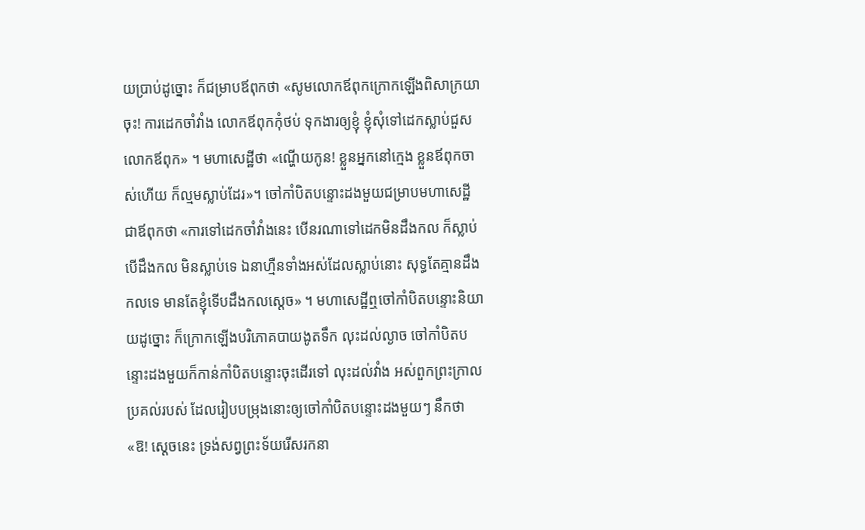យប្រាប់ដូច្នោះ ក៏ជម្រាបឪពុកថា «សូមលោកឪពុកក្រោកឡើងពិសាក្រយាចុះ! ការដេកចាំវាំង លោកឪពុកកុំថប់ ទុកងារឲ្យខ្ញុំ ខ្ញុំសុំទៅដេកស្លាប់ជួសលោកឪពុក» ។ មហាសេដ្ឋីថា «ណ្ហើយកូន! ខ្លួនអ្នកនៅក្មេង ខ្លួនឪពុកចាស់ហើយ ក៏ល្មមស្លាប់ដែរ»។ ចៅកាំបិតបន្ទោះដងមួយជម្រាបមហាសេដ្ឋីជាឪពុកថា «ការទៅដេកចាំវាំងនេះ បើនរណាទៅដេកមិនដឹងកល ក៏ស្លាប់ បើដឹងកល មិនស្លាប់ទេ ឯនាហ្មឺនទាំងអស់ដែលស្លាប់នោះ សុទ្ធតែគ្មានដឹងកលទេ មានតែខ្ញុំទើបដឹងកលស្ដេច» ។ មហាសេដ្ឋីឮចៅកាំបិតបន្ទោះនិយាយដូច្នោះ ក៏ក្រោកឡើងបរិភោគបាយងូតទឹក លុះដល់ល្ងាច ចៅកាំបិតបន្ទោះដងមួយក៏កាន់កាំបិតបន្ទោះចុះដើរទៅ លុះដល់វាំង អស់ពួកព្រះក្រាលប្រគល់របស់ ដែលរៀបបម្រុងនោះឲ្យចៅកាំបិតបន្ទោះដងមួយៗ នឹកថា «ឱ! ស្ដេចនេះ ទ្រង់សព្វព្រះទ័យរើសរកនា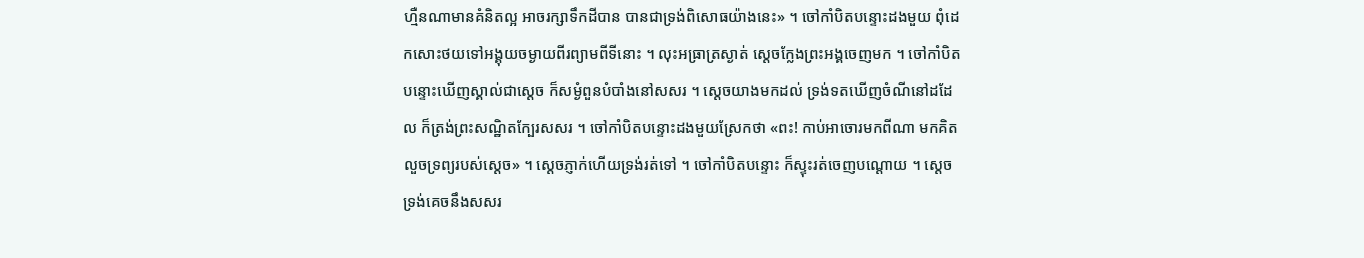ហ្មឺនណាមានគំនិតល្អ អាចរក្សាទឹកដីបាន បានជាទ្រង់ពិសោធយ៉ាងនេះ» ។ ចៅកាំបិតបន្ទោះដងមួយ ពុំដេកសោះថយទៅអង្គុយចម្ងាយពីរព្យាមពីទីនោះ ។ លុះអធ្រាត្រស្ងាត់ ស្ដេចក្លែងព្រះអង្គចេញមក ។ ចៅកាំបិតបន្ទោះឃើញស្គាល់ជាស្ដេច ក៏សម្ងំពួនបំបាំងនៅសសរ ។ ស្ដេចយាងមកដល់ ទ្រង់ទតឃើញចំណីនៅដដែល ក៏ត្រង់ព្រះសណ្ឋិតក្បែរសសរ ។ ចៅកាំបិតបន្ទោះដងមួយស្រែកថា «ពះ! កាប់អាចោរមកពីណា មកគិតលួចទ្រព្យរបស់ស្ដេច» ។ ស្ដេចភ្ញាក់ហើយទ្រង់រត់ទៅ ។ ចៅកាំបិតបន្ទោះ ក៏ស្ទុះរត់ចេញបណ្ដោយ ។ ស្ដេចទ្រង់គេចនឹងសសរ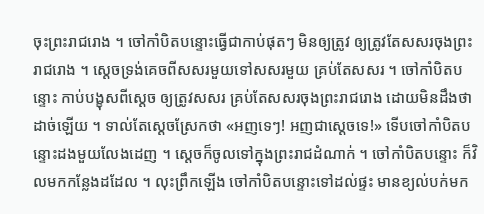ចុះព្រះរាជរោង ។ ចៅកាំបិតបន្ទោះធ្វើជាកាប់ផុតៗ មិនឲ្យត្រូវ ឲ្យត្រូវតែសសរចុងព្រះរាជរោង ។ ស្ដេចទ្រង់គេចពីសសរមួយទៅសសរមួយ គ្រប់តែសសរ ។ ចៅកាំបិតបន្ទោះ កាប់បង្ខុសពីស្ដេច ឲ្យត្រូវសសរ គ្រប់តែសសរចុងព្រះរាជរោង ដោយមិនដឹងថាដាច់ឡើយ ។ ទាល់តែស្ដេចស្រែកថា «អញទេៗ! អញជាស្ដេចទេ!» ទើបចៅកាំបិតបន្ទោះដងមួយលែងដេញ ។ ស្ដេចក៏ចូលទៅក្នុងព្រះរាជដំណាក់ ។ ចៅកាំបិតបន្ទោះ ក៏វិលមកកន្លែងដដែល ។ លុះព្រឹកឡើង ចៅកាំបិតបន្ទោះទៅដល់ផ្ទះ មានខ្យល់បក់មក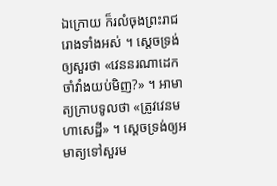ឯក្រោយ ក៏រលំចុងព្រះរាជរោងទាំងអស់ ។ ស្ដេចទ្រង់ឲ្យសួរថា «វេននរណាដេកចាំវាំងយប់មិញ?» ។ អាមាត្យក្រាបទូលថា «ត្រូវវេនមហាសេដ្ឋី» ។ ស្ដេចទ្រង់ឲ្យអមាត្យទៅសួរម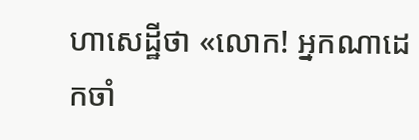ហាសេដ្ឋីថា «លោក! អ្នកណាដេកចាំ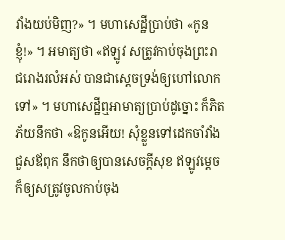វាំងយប់មិញ?» ។ មហាសេដ្ឋីប្រាប់ថា «កូនខ្ញុំ!» ។ អមាត្យថា «ឥឡូវ សត្រូវកាប់ចុងព្រះរាជរោងរលំអស់ បានជាស្ដេចទ្រង់ឲ្យហៅលោកទៅ» ។ មហាសេដ្ឋីឮអាមាត្យប្រាប់ដូច្នោះ ក៏ភិតភ័យនឹកថា «ឱកូនអើយ! សុំខ្លួនទៅដេកចាំវាំងជួសឪពុក នឹកថាឲ្យបានសេចក្ដីសុខ ឥឡូវម្ដេចក៏ឲ្យសត្រូវចូលកាប់ចុង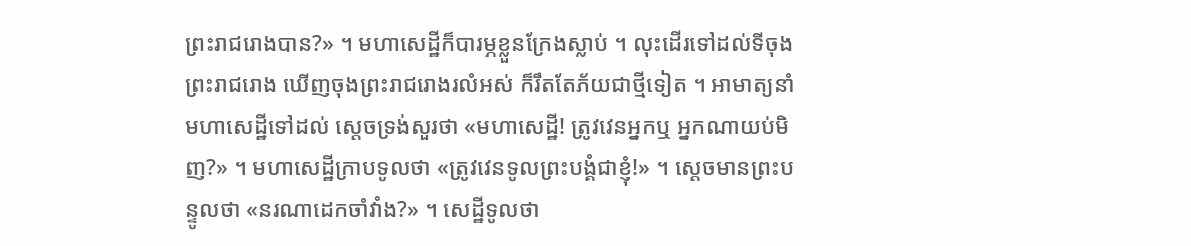ព្រះរាជរោងបាន?» ។ មហាសេដ្ឋីក៏បារម្ភខ្លួនក្រែងស្លាប់ ។ លុះដើរទៅដល់ទីចុងព្រះរាជរោង ឃើញចុងព្រះរាជរោងរលំអស់ ក៏រឹតតែភ័យជាថ្មីទៀត ។ អាមាត្យនាំមហាសេដ្ឋីទៅដល់ ស្ដេចទ្រង់សួរថា «មហាសេដ្ឋី! ត្រូវវេនអ្នកឬ អ្នកណាយប់មិញ?» ។ មហាសេដ្ឋីក្រាបទូលថា «ត្រូវវេនទូលព្រះបង្គំជាខ្ញុំ!» ។ ស្ដេចមានព្រះបន្ទូលថា «នរណាដេកចាំវាំង?» ។ សេដ្ឋីទូលថា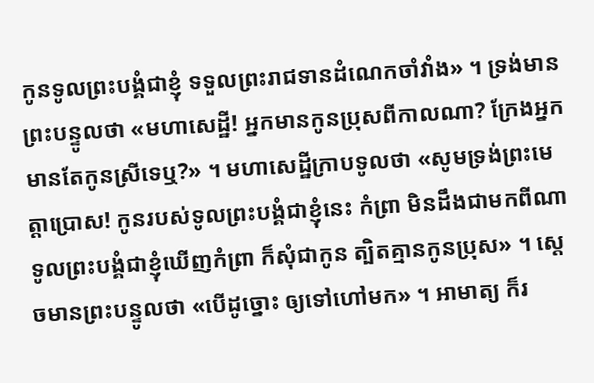កូនទូលព្រះបង្គំជាខ្ញុំ ទទួលព្រះរាជទានដំណេកចាំវាំង» ។ ទ្រង់មានព្រះបន្ទូលថា «មហាសេដ្ឋី! អ្នកមានកូនប្រុសពីកាលណា? ក្រែងអ្នកមានតែកូនស្រីទេឬ?» ។ មហាសេដ្ឋីក្រាបទូលថា «សូមទ្រង់ព្រះមេត្តាប្រោស! កូនរបស់ទូលព្រះបង្គំជាខ្ញុំនេះ កំព្រា មិនដឹងជាមកពីណា ទូលព្រះបង្គំជាខ្ញុំឃើញកំព្រា ក៏សុំជាកូន ត្បិតគ្មានកូនប្រុស» ។ ស្ដេចមានព្រះបន្ទូលថា «បើដូច្នោះ ឲ្យទៅហៅមក» ។ អាមាត្យ ក៏រ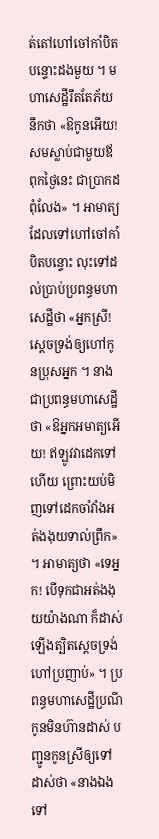ត់តៅហៅចៅកាំបិតបន្ទោះដងមួយ ។ មហាសេដ្ឋីរឹតតែភ័យ នឹកថា «ឱកូនអើយ! សមស្លាប់ជាមួយឪពុកថ្ងៃនេះ ជាប្រាកដពុំលែង» ។ អាមាត្យដែលទៅហៅចៅកាំបិតបន្ទោះ លុះទៅដល់ប្រាប់ប្រពន្ធមហាសេដ្ឋីថា «អ្នកស្រី! ស្ដេចទ្រង់ឲ្យហៅកូនប្រុសអ្នក ។ នាងជាប្រពន្ធមហាសេដ្ឋីថា «ឱអ្នកអមាត្យអើយ! ឥឡូវវាដេកទៅហើយ ព្រោះយប់មិញទៅដេកចាំវាំងអត់ងងុយទាល់ព្រឹក» ។ អាមាត្យថា «ទេអ្នក! បើទុកជាអត់ងងុយយ៉ាងណា ក៏ដាស់ឡើងត្បិតស្ដេចទ្រង់ហៅប្រញាប់» ។ ប្រពន្ធមហាសេដ្ឋីប្រណីកូនមិនហ៊ានដាស់ បញ្ជូនកូនស្រីឲ្យទៅដាស់ថា «នាងឯងទៅ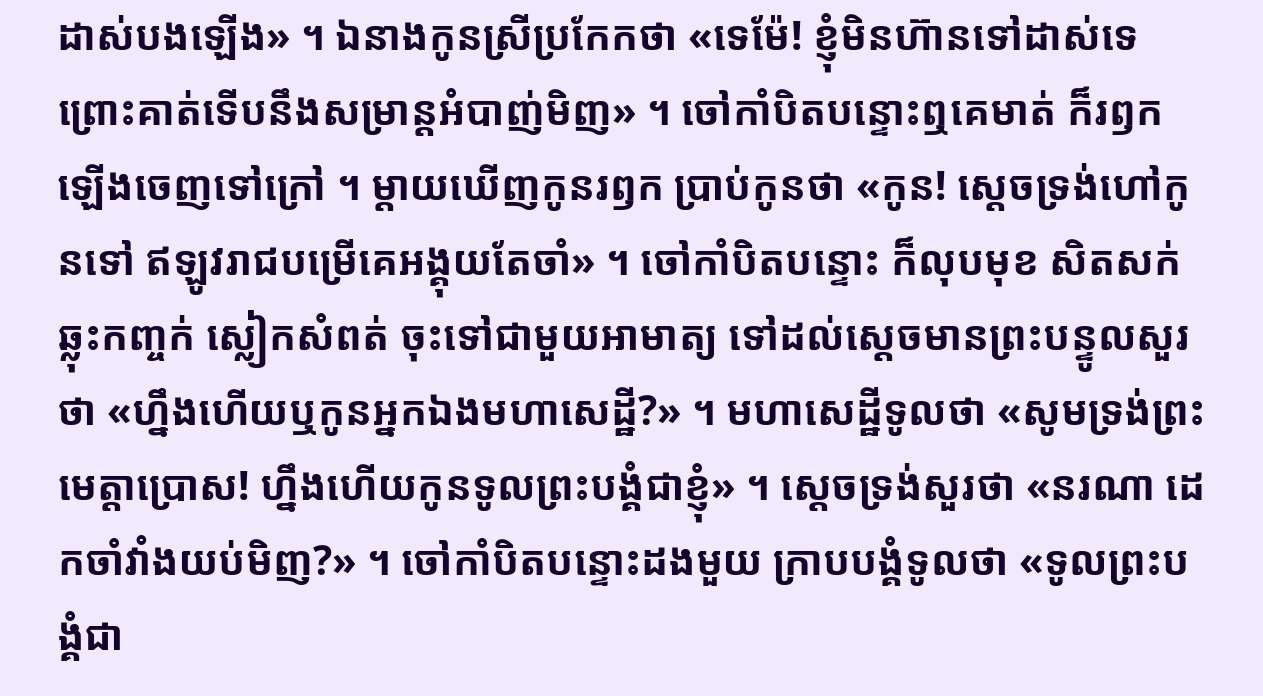ដាស់បងឡើង» ។ ឯនាងកូនស្រីប្រកែកថា «ទេម៉ែ! ខ្ញុំមិនហ៊ានទៅដាស់ទេ ព្រោះគាត់ទើបនឹងសម្រាន្តអំបាញ់មិញ» ។ ចៅកាំបិតបន្ទោះឮគេមាត់ ក៏រឭកឡើងចេញទៅក្រៅ ។ ម្ដាយឃើញកូនរឭក ប្រាប់កូនថា «កូន! ស្ដេចទ្រង់ហៅកូនទៅ ឥឡូវរាជបម្រើគេអង្គុយតែចាំ» ។ ចៅកាំបិតបន្ទោះ ក៏លុបមុខ សិតសក់ ឆ្លុះកញ្ចក់ ស្លៀកសំពត់ ចុះទៅជាមួយអាមាត្យ ទៅដល់ស្ដេចមានព្រះបន្ទូលសួរថា «ហ្នឹងហើយឬកូនអ្នកឯងមហាសេដ្ឋី?» ។ មហាសេដ្ឋីទូលថា «សូមទ្រង់ព្រះមេត្តាប្រោស! ហ្នឹងហើយកូនទូលព្រះបង្គំជាខ្ញុំ» ។ ស្ដេចទ្រង់សួរថា «នរណា ដេកចាំវាំងយប់មិញ?» ។ ចៅកាំបិតបន្ទោះដងមួយ ក្រាបបង្គំទូលថា «ទូលព្រះបង្គំជា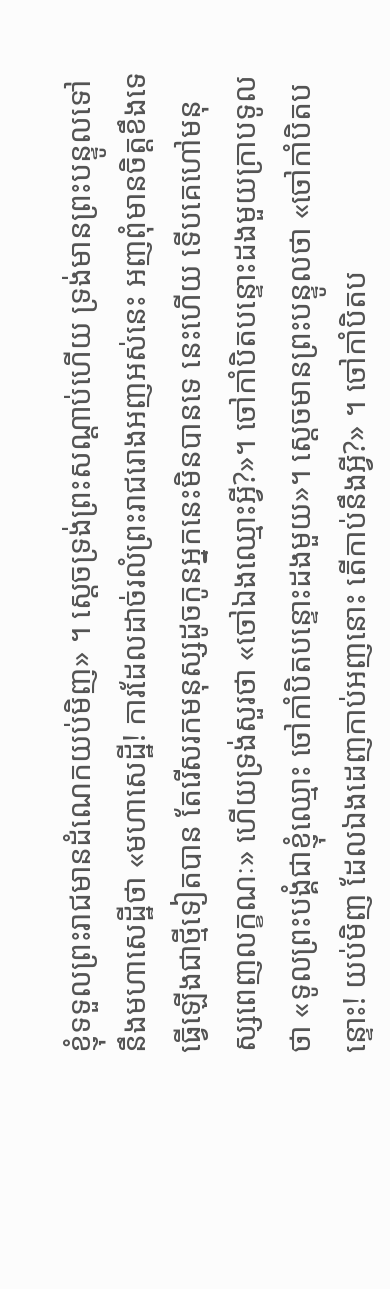ខ្ញុំទទួលព្រះរាជមានដំណេកយប់មិញ» ។ ស្ដេចទ្រង់ព្រះសណ្ដាប់ហើយ ទ្រង់មានព្រះបន្ទូលទៅនឹងមហាសេដ្ឋីថា «មហាសេដ្ឋី! ការដែលដាច់រលំព្រះរាជរោងអញអស់នេះ អញពុំមានចិត្តខឹងទេ ធ្វើឡើងជាថ្មីទៀតបាន តែរើសរកមនុស្សដូចកូនអ្នកនេះមិនបានទេ នេះហើយ ទើបគេហៅមនុស្សពេញលក្ខណៈ» ហើយទ្រង់សួរថា «ចៅឯងឈ្មោះអ្វី?»។ ចៅកាំបិតបន្ទោះដងមួយក្រាបទូលថា «ទូលព្រះបង្គំជាខ្ញុំឈ្មោះ ចៅកាំបិតបន្ទោះដងមួយ»។ ស្ដេចមានព្រះបន្ទូលថា «ចៅកាំបិតបន្ទោះ! យប់មិញ ដែលឯងដេញកាប់អញនោះ តើកាប់នឹងអ្វី?» ។ ចៅកាំបិតប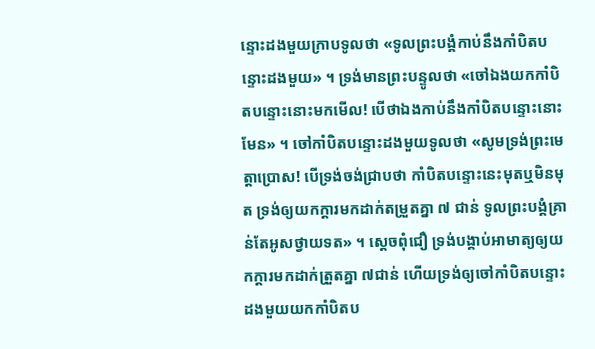ន្ទោះដងមួយក្រាបទូលថា «ទូលព្រះបង្គំកាប់នឹងកាំបិតបន្ទោះដងមួយ» ។ ទ្រង់មានព្រះបន្ទូលថា «ចៅឯងយកកាំបិតបន្ទោះនោះមកមើល! បើថាឯងកាប់នឹងកាំបិតបន្ទោះនោះមែន» ។ ចៅកាំបិតបន្ទោះដងមួយទូលថា «សូមទ្រង់ព្រះមេត្តាប្រោស! បើទ្រង់ចង់ជ្រាបថា កាំបិតបន្ទោះនេះមុតឬមិនមុត ទ្រង់ឲ្យយកក្ដារមកដាក់តម្រួតគ្នា ៧ ជាន់ ទូលព្រះបង្គំគ្រាន់តែអូសថ្វាយទត» ។ ស្ដេចពុំជឿ ទ្រង់បង្គាប់អាមាត្យឲ្យយកក្ដារមកដាក់ត្រួតគ្នា ៧ជាន់ ហើយទ្រង់ឲ្យចៅកាំបិតបន្ទោះដងមួយយកកាំបិតប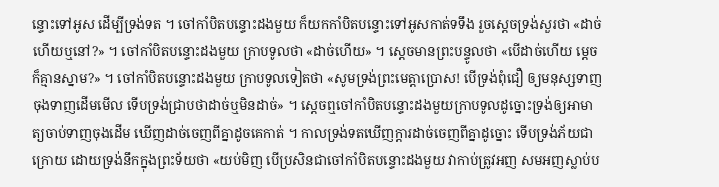ន្ទោះទៅអូស ដើម្បីទ្រង់ទត ។ ចៅកាំបិតបន្ទោះដងមួយ ក៏យកកាំបិតបន្ទោះទៅអូសកាត់ទទឹង រួចស្ដេចទ្រង់សួរថា «ដាច់ហើយឬនៅ?» ។ ចៅកាំបិតបន្ទោះដងមួយ ក្រាបទូលថា «ដាច់ហើយ» ។ ស្ដេចមានព្រះបន្ទូលថា «បើដាច់ហើយ ម្ដេចក៏គ្មានស្នាម?» ។ ចៅកាំបិតបន្ទោះដងមួយ ក្រាបទូលទៀតថា «សូមទ្រង់ព្រះមេត្តាប្រោស! បើទ្រង់ពុំជឿ ឲ្យមនុស្សទាញចុងទាញដើមមើល ទើបទ្រង់ជ្រាបថាដាច់ឬមិនដាច់» ។ ស្ដេចឮចៅកាំបិតបន្ទោះដងមួយក្រាបទូលដូច្នោះទ្រង់ឲ្យអាមាត្យចាប់ទាញចុងដើម ឃើញដាច់ចេញពីគ្នាដូចគេកាត់ ។ កាលទ្រង់ទតឃើញក្ដារដាច់ចេញពីគ្នាដូច្នោះ ទើបទ្រង់ភ័យជាក្រោយ ដោយទ្រង់នឹកក្នុងព្រះទ័យថា «យប់មិញ បើប្រសិនជាចៅកាំបិតបន្ទោះដងមួយ វាកាប់ត្រូវអញ សមអញស្លាប់ប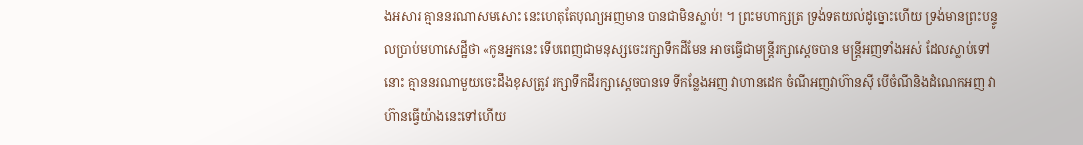ងអសារ គ្មាននរណាសមសោះ នេះហេតុតែបុណ្យអញមាន បានជាមិនស្លាប់! ។ ព្រះមហាក្សត្រ ទ្រង់ទតយល់ដូច្នោះហើយ ទ្រង់មានព្រះបន្ទូលប្រាប់មហាសេដ្ឋីថា «កូនអ្នកនេះ ទើបពេញជាមនុស្សចេះរក្សាទឹកដីមែន អាចធ្វើជាមន្ត្រីរក្សាស្ដេចបាន មន្ត្រីអញទាំងអស់ ដែលស្លាប់ទៅនោះ គ្មាននរណាមួយចេះដឹងខុសត្រូវ រក្សាទឹកដីរក្សាស្ដេចបានទេ ទីកន្លែងអញ វាហានដេក ចំណីអញវាហ៊ានស៊ី បើចំណីនិងដំណេកអញ វាហ៊ានធ្វើយ៉ាងនេះទៅហើយ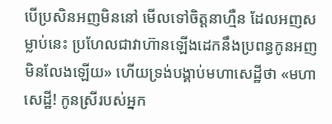បើប្រសិនអញមិននៅ មើលទៅចិត្តនាហ្មឺន ដែលអញសម្លាប់នេះ ប្រហែលជាវាហ៊ានឡើងដេកនឹងប្រពន្ធកូនអញ មិនលែងឡើយ» ហើយទ្រង់បង្គាប់មហាសេដ្ឋីថា «មហាសេដ្ឋី! កូនស្រីរបស់អ្នក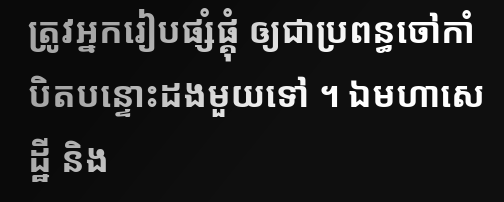ត្រូវអ្នករៀបផ្សំផ្គុំ ឲ្យជាប្រពន្ធចៅកាំបិតបន្ទោះដងមួយទៅ ។ ឯមហាសេដ្ឋី និង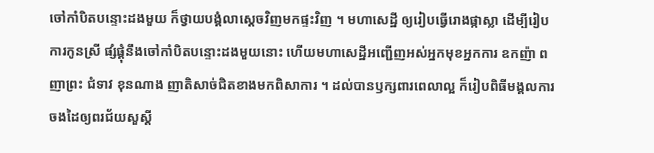ចៅកាំបិតបន្ទោះដងមួយ ក៏ថ្វាយបង្គំលាស្ដេចវិញមកផ្ទះវិញ ។ មហាសេដ្ឋី ឲ្យរៀបធ្វើរោងផ្កាស្លា ដើម្បីរៀបការកូនស្រី ផ្សំផ្គុំនឹងចៅកាំបិតបន្ទោះដងមួយនោះ ហើយមហាសេដ្ឋីអញ្ជើញអស់អ្នកមុខអ្នកការ ឧកញ៉ា ពញាព្រះ ជំទាវ ខុនណាង ញាតិសាច់ជិតខាងមកពិសាការ ។ ដល់បានឫក្សពារពេលាល្អ ក៏រៀបពិធីមង្គលការចងដៃឲ្យពរជ័យសួស្ដី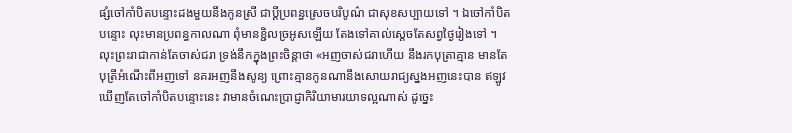ផ្សំចៅកាំបិតបន្ទោះដងមួយនឹងកូនស្រី ជាប្ដីប្រពន្ធស្រេចបរិបូណ៌ ជាសុខសប្បាយទៅ ។ ឯចៅកាំបិតបន្ទោះ លុះមានប្រពន្ធកាលណា ពុំមានខ្ជិលច្រអូសឡើយ តែងទៅគាល់ស្ដេចតែសព្វថ្ងៃរៀងទៅ ។ លុះព្រះរាជាកាន់តែចាស់ជរា ទ្រង់នឹកក្នុងព្រះចិន្ដាថា «អញចាស់ជរាហើយ នឹងរកបុត្រាគ្មាន មានតែបុត្រីអំណើះពីអញទៅ នគរអញនឹងសូន្យ ព្រោះគ្មានកូនណានឹងសោយរាជ្យស្នងអញនេះបាន ឥឡូវឃើញតែចៅកាំបិតបន្ទោះនេះ វាមានចំណេះប្រាជ្ញាកិរិយាមារយាទល្អណាស់ ដូច្នេះ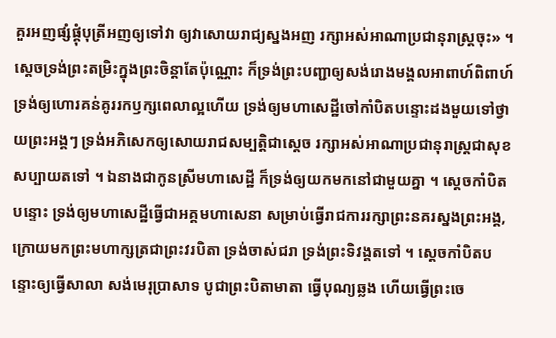គួរអញផ្សំផ្គុំបុត្រីអញឲ្យទៅវា ឲ្យវាសោយរាជ្យស្នងអញ រក្សាអស់អាណាប្រជានុរាស្ត្រចុះ» ។ ស្ដេចទ្រង់ព្រះតម្រិះក្នុងព្រះចិន្ដាតែប៉ុណ្ណោះ ក៏ទ្រង់ព្រះបញ្ជាឲ្យសង់រោងមង្គលអាពាហ៍ពិពាហ៍ ទ្រង់ឲ្យហោរគន់គូររកឫក្សពេលាល្អហើយ ទ្រង់ឲ្យមហាសេដ្ឋីចៅកាំបិតបន្ទោះដងមួយទៅថ្វាយព្រះអង្គៗ ទ្រង់អភិសេកឲ្យសោយរាជសម្បត្តិជាស្ដេច រក្សាអស់អាណាប្រជានុរាស្ត្រជាសុខសប្បាយតទៅ ។ ឯនាងជាកូនស្រីមហាសេដ្ឋី ក៏ទ្រង់ឲ្យយកមកនៅជាមួយគ្នា ។ ស្ដេចកាំបិតបន្ទោះ ទ្រង់ឲ្យមហាសេដ្ឋីធ្វើជាអគ្គមហាសេនា សម្រាប់ធ្វើរាជការរក្សាព្រះនគរស្នងព្រះអង្គ, ក្រោយមកព្រះមហាក្សត្រជាព្រះវរបិតា ទ្រង់ចាស់ជរា ទ្រង់ព្រះទិវង្គតទៅ ។ ស្ដេចកាំបិតបន្ទោះឲ្យធ្វើសាលា សង់មេរុប្រាសាទ បូជាព្រះបិតាមាតា ធ្វើបុណ្យឆ្លង ហើយធ្វើព្រះចេ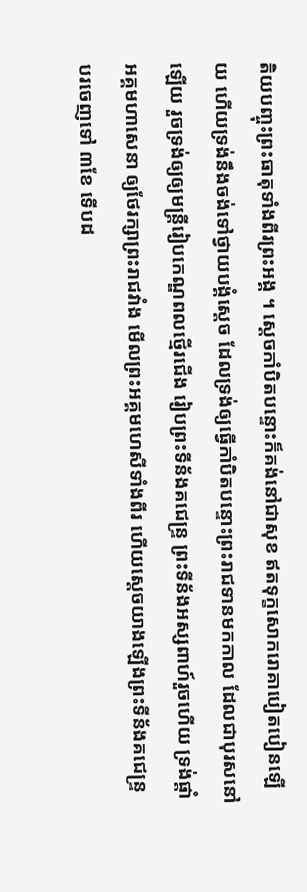តិយបញ្ចុះព្រះធាតុទាំងពីរព្រះអង្គ ។ ស្ដេចកាំបិតបន្ទោះក៏គង់នៅជាសុខ ឥតទុក្ខសោករោគាបៀតបៀនឡើយ ហើយទ្រង់នឹងចង់ទៅថ្វាយបង្គំស្ដេច ដែលទ្រង់ឲ្យធ្វើកាំបិតបន្ទោះព្រះរាជទានមកកាល ដែលជាបុរសនៅឡើយ រួចទ្រង់ឲ្យឲ្យមន្ត្រីរៀបកេណ្ឌពលថ្មើរជើង រៀបព្រះទីន័ងគជេន្ទ្រ ព្រះទីន័ងអស្សពាហ៍រួចហើយ ទ្រង់ផ្ដាំអគ្គមហាសេនា ឲ្យថែរក្សាព្រះរាជវាំង មើលព្រះអគ្គមហេសីទាំងពីរ ហើយស្ដេចយាងឡើងព្រះទីន័ងគជេន្ទ្រ បរចេញទៅ ៣ខែ ទើបដ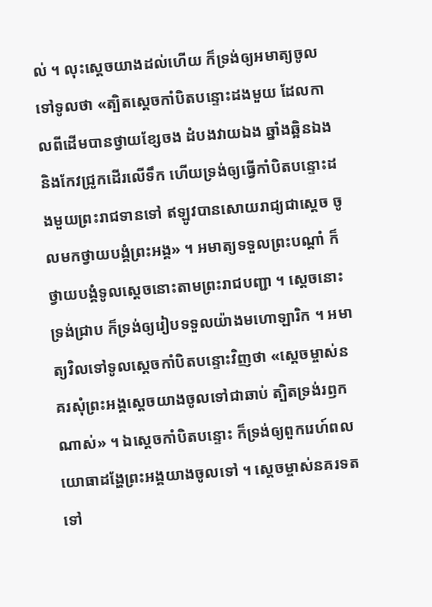ល់ ។ លុះស្ដេចយាងដល់ហើយ ក៏ទ្រង់ឲ្យអមាត្យចូលទៅទូលថា «ត្បិតស្ដេចកាំបិតបន្ទោះដងមួយ ដែលកាលពីដើមបានថ្វាយខ្សែចង ដំបងវាយឯង ឆ្នាំងឆ្អិនឯង និងកែវជ្រូកដើរលើទឹក ហើយទ្រង់ឲ្យធ្វើកាំបិតបន្ទោះដងមួយព្រះរាជទានទៅ ឥឡូវបានសោយរាជ្យជាស្ដេច ចូលមកថ្វាយបង្គំព្រះអង្គ» ។ អមាត្យទទួលព្រះបណ្ដាំ ក៏ថ្វាយបង្គំទូលស្ដេចនោះតាមព្រះរាជបញ្ជា ។ ស្ដេចនោះទ្រង់ជ្រាប ក៏ទ្រង់ឲ្យរៀបទទួលយ៉ាងមហោឡារិក ។ អមាត្យវិលទៅទូលស្ដេចកាំបិតបន្ទោះវិញថា «ស្ដេចម្ចាស់នគរសុំព្រះអង្គស្ដេចយាងចូលទៅជាឆាប់ ត្បិតទ្រង់រឭកណាស់» ។ ឯស្ដេចកាំបិតបន្ទោះ ក៏ទ្រង់ឲ្យពួករេហ៍ពលយោធាដង្ហែព្រះអង្គយាងចូលទៅ ។ ស្ដេចម្ចាស់នគរទតទៅ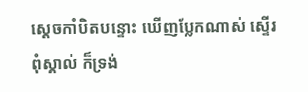ស្ដេចកាំបិតបន្ទោះ ឃើញប្លែកណាស់ ស្ទើរពុំស្គាល់ ក៏ទ្រង់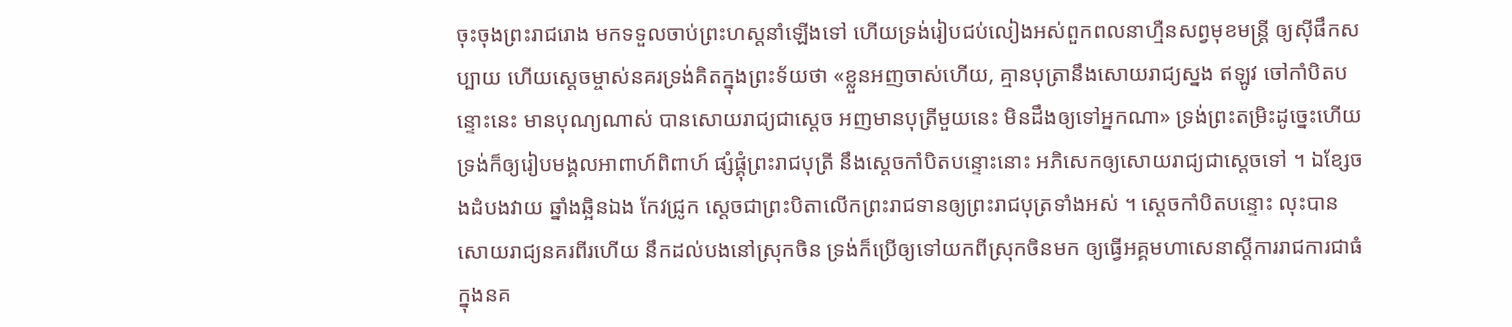ចុះចុងព្រះរាជរោង មកទទួលចាប់ព្រះហស្តនាំឡើងទៅ ហើយទ្រង់រៀបជប់លៀងអស់ពួកពលនាហ្មឺនសព្វមុខមន្ត្រី ឲ្យស៊ីផឹកសប្បាយ ហើយស្ដេចម្ចាស់នគរទ្រង់គិតក្នុងព្រះទ័យថា «ខ្លួនអញចាស់ហើយ, គ្មានបុត្រានឹងសោយរាជ្យស្នង ឥឡូវ ចៅកាំបិតបន្ទោះនេះ មានបុណ្យណាស់ បានសោយរាជ្យជាស្ដេច អញមានបុត្រីមួយនេះ មិនដឹងឲ្យទៅអ្នកណា» ទ្រង់ព្រះតម្រិះដូច្នេះហើយ ទ្រង់ក៏ឲ្យរៀបមង្គលអាពាហ៍ពិពាហ៍ ផ្សំផ្គុំព្រះរាជបុត្រី នឹងស្ដេចកាំបិតបន្ទោះនោះ អភិសេកឲ្យសោយរាជ្យជាស្ដេចទៅ ។ ឯខ្សែចងដំបងវាយ ឆ្នាំងឆ្អិនឯង កែវជ្រូក ស្ដេចជាព្រះបិតាលើកព្រះរាជទានឲ្យព្រះរាជបុត្រទាំងអស់ ។ ស្ដេចកាំបិតបន្ទោះ លុះបានសោយរាជ្យនគរពីរហើយ នឹកដល់បងនៅស្រុកចិន ទ្រង់ក៏ប្រើឲ្យទៅយកពីស្រុកចិនមក ឲ្យធ្វើអគ្គមហាសេនាស្ដីការរាជការជាធំក្នុងនគ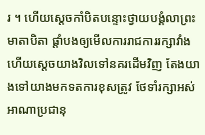រ ។ ហើយស្ដេចកាំបិតបន្ទោះថ្វាយបង្គំលាព្រះមាតាបិតា ផ្ដាំបងឲ្យមើលការរាជការរក្សាវាំង ហើយស្ដេចយាងវិលទៅនគរដើមវិញ តែងយាងទៅយាងមកទតការខុសត្រូវ ថែទាំរក្សាអស់អាណាប្រជានុ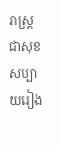រាស្ត្រ ជាសុខសប្បាយរៀង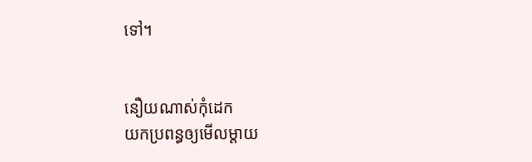ទៅ។


នឿយណាស់កុំដេក
យកប្រពន្ធឲ្យមើលម្ដាយ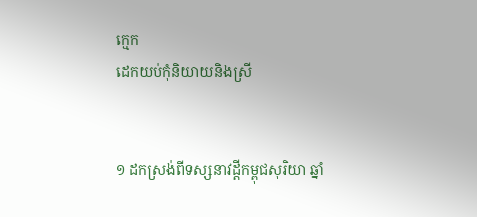ក្មេក
ដេកយប់កុំនិយាយនិងស្រី


១ ដកស្រង់ពីទស្សនាវដ្ដីកម្ពុជសុរិយា ឆ្នាំ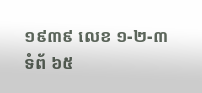១៩៣៩ លេខ ១-២-៣ ទំព័ ៦៥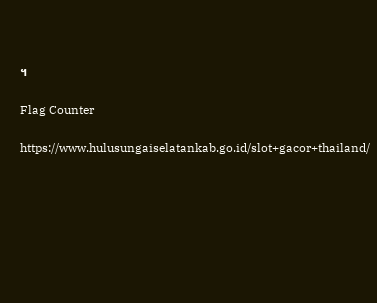។

Flag Counter

https://www.hulusungaiselatankab.go.id/slot+gacor+thailand/